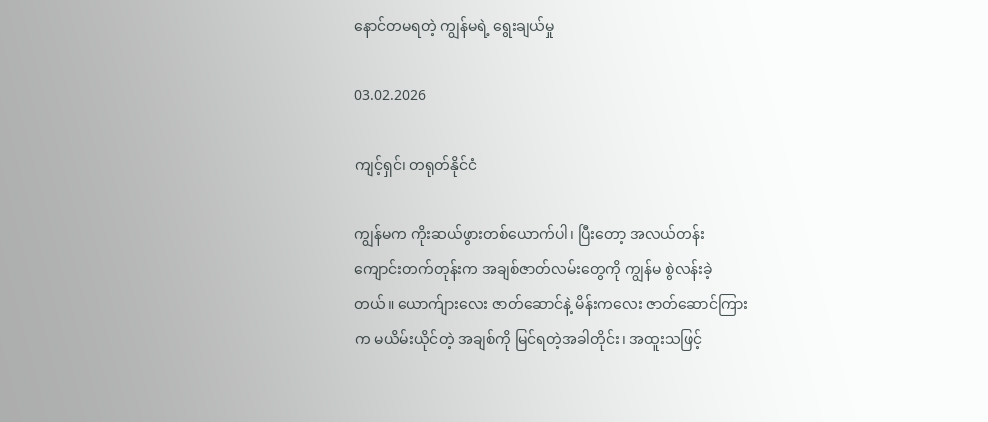နောင်တမရတဲ့ ကျွန်မရဲ့ ရွေးချယ်မှု

03.02.2026

ကျင့်ရှင်၊ တရုတ်နိုင်ငံ

ကျွန်မက ကိုးဆယ်ဖွားတစ်ယောက်ပါ၊ ပြီးတော့ အလယ်တန်းကျောင်းတက်တုန်းက အချစ်ဇာတ်လမ်းတွေကို ကျွန်မ စွဲလန်းခဲ့တယ်။ ယောက်ျားလေး ဇာတ်ဆောင်နဲ့ မိန်းကလေး ဇာတ်ဆောင်ကြားက မယိမ်းယိုင်တဲ့ အချစ်ကို မြင်ရတဲ့အခါတိုင်း၊ အထူးသဖြင့်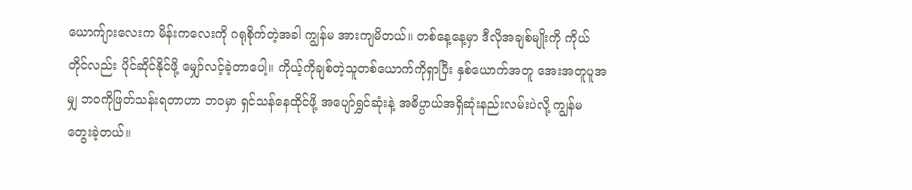ယောက်ျားလေးက မိန်းကလေးကို ဂရုစိုက်တဲ့အခါ ကျွန်မ အားကျမိတယ်။ တစ်နေ့နေ့မှာ ဒီလိုအချစ်မျိုးကို ကိုယ်တိုင်လည်း ပိုင်ဆိုင်နိုင်ဖို့ မျှော်လင့်ခဲ့တာပေါ့။ ကိုယ့်ကိုချစ်တဲ့သူတစ်ယောက်ကိုရှာပြီး နှစ်ယောက်အတူ အေးအတူပူအမျှ ဘဝကိုဖြတ်သန်းရတာဟာ ဘဝမှာ ရှင်သန်နေထိုင်ဖို့ အပျော်ရွှင်ဆုံးနဲ့ အဓိပ္ပာယ်အရှိဆုံးနည်းလမ်းပဲလို့ ကျွန်မ တွေးခဲ့တယ်။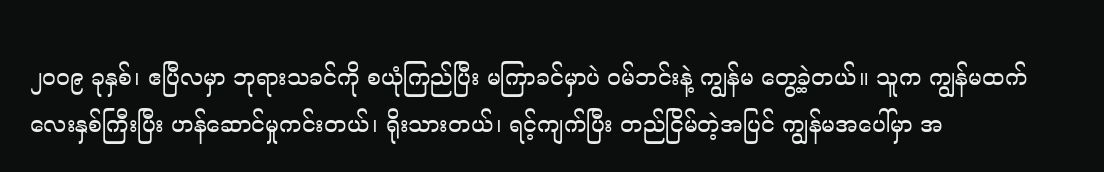၂၀၀၉ ခုနှစ်၊ ဧပြီလမှာ ဘုရားသခင်ကို စယုံကြည်ပြီး မကြာခင်မှာပဲ ဝမ်ဘင်းနဲ့ ကျွန်မ တွေ့ခဲ့တယ်။ သူက ကျွန်မထက် လေးနှစ်ကြီးပြီး ဟန်ဆောင်မှုကင်းတယ်၊ ရိုးသားတယ်၊ ရင့်ကျက်ပြီး တည်ငြိမ်တဲ့အပြင် ကျွန်မအပေါ်မှာ အ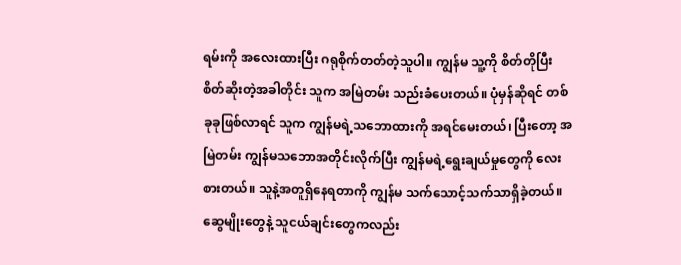ရမ်းကို အလေးထားပြီး ဂရုစိုက်တတ်တဲ့သူပါ။ ကျွန်မ သူ့ကို စိတ်တိုပြီး စိတ်ဆိုးတဲ့အခါတိုင်း သူက အမြဲတမ်း သည်းခံပေးတယ်။ ပုံမှန်ဆိုရင် တစ်ခုခုဖြစ်လာရင် သူက ကျွန်မရဲ့သဘောထားကို အရင်မေးတယ်၊ ပြီးတော့ အမြဲတမ်း ကျွန်မသဘောအတိုင်းလိုက်ပြီး ကျွန်မရဲ့ရွေးချယ်မှုတွေကို လေးစားတယ်။ သူနဲ့အတူရှိနေရတာကို ကျွန်မ သက်သောင့်သက်သာရှိခဲ့တယ်။ ဆွေမျိုးတွေနဲ့ သူငယ်ချင်းတွေကလည်း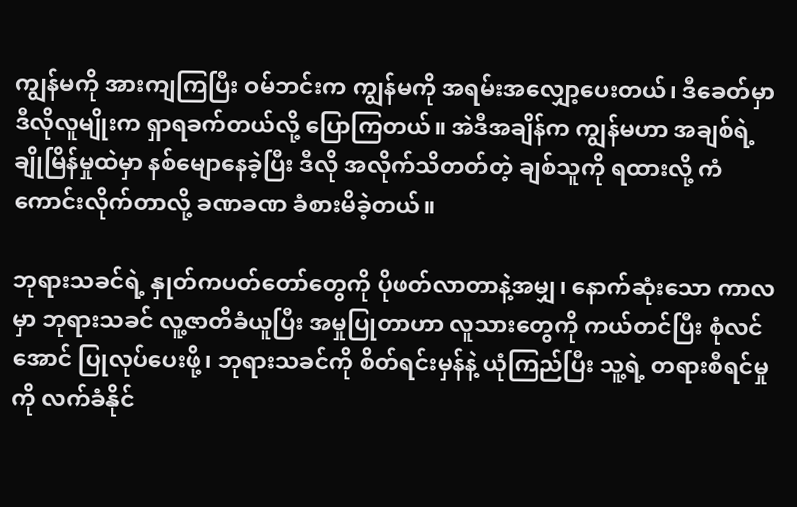ကျွန်မကို အားကျကြပြီး ဝမ်ဘင်းက ကျွန်မကို အရမ်းအလျှော့ပေးတယ်၊ ဒီခေတ်မှာ ဒီလိုလူမျိုးက ရှာရခက်တယ်လို့ ပြောကြတယ်။ အဲဒီအချိန်က ကျွန်မဟာ အချစ်ရဲ့ ချိုမြိန်မှုထဲမှာ နစ်မျောနေခဲ့ပြီး ဒီလို အလိုက်သိတတ်တဲ့ ချစ်သူကို ရထားလို့ ကံကောင်းလိုက်တာလို့ ခဏခဏ ခံစားမိခဲ့တယ်။

ဘုရားသခင်ရဲ့ နှုတ်ကပတ်တော်တွေကို ပိုဖတ်လာတာနဲ့အမျှ၊ နောက်ဆုံးသော ကာလမှာ ဘုရားသခင် လူ့ဇာတိခံယူပြီး အမှုပြုတာဟာ လူသားတွေကို ကယ်တင်ပြီး စုံလင်အောင် ပြုလုပ်ပေးဖို့၊ ဘုရားသခင်ကို စိတ်ရင်းမှန်နဲ့ ယုံကြည်ပြီး သူ့ရဲ့ တရားစီရင်မှုကို လက်ခံနိုင်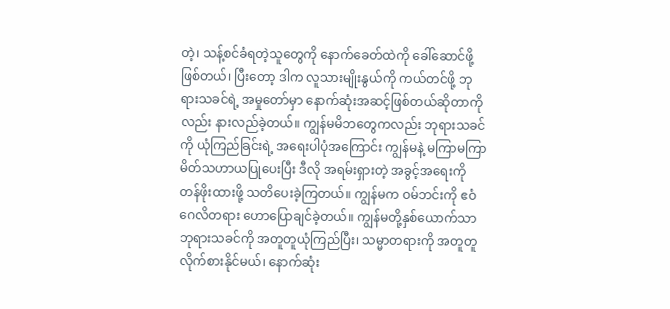တဲ့၊ သန့်စင်ခံရတဲ့သူတွေကို နောက်ခေတ်ထဲကို ခေါ်ဆောင်ဖို့ ဖြစ်တယ်၊ ပြီးတော့ ဒါက လူသားမျိုးနွယ်ကို ကယ်တင်ဖို့ ဘုရားသခင်ရဲ့ အမှုတော်မှာ နောက်ဆုံးအဆင့်ဖြစ်တယ်ဆိုတာကိုလည်း နားလည်ခဲ့တယ်။ ကျွန်မမိဘတွေကလည်း ဘုရားသခင်ကို ယုံကြည်ခြင်းရဲ့ အရေးပါပုံအကြောင်း ကျွန်မနဲ့ မကြာမကြာ မိတ်သဟာယပြုပေးပြီး ဒီလို အရမ်းရှားတဲ့ အခွင့်အရေးကို တန်ဖိုးထားဖို့ သတိပေးခဲ့ကြတယ်။ ကျွန်မက ဝမ်ဘင်းကို ဧဝံဂေလိတရား ဟောပြောချင်ခဲ့တယ်။ ကျွန်မတို့နှစ်ယောက်သာ ဘုရားသခင်ကို အတူတူယုံကြည်ပြီး၊ သမ္မာတရားကို အတူတူလိုက်စားနိုင်မယ်၊ နောက်ဆုံး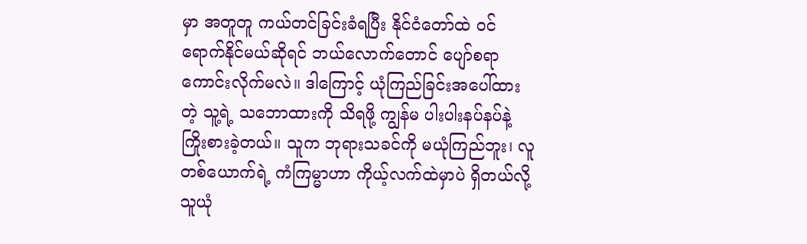မှာ အတူတူ ကယ်တင်ခြင်းခံရပြီး နိုင်ငံတော်ထဲ ဝင်ရောက်နိုင်မယ်ဆိုရင် ဘယ်လောက်တောင် ပျော်စရာကောင်းလိုက်မလဲ။ ဒါကြောင့် ယုံကြည်ခြင်းအပေါ်ထားတဲ့ သူ့ရဲ့ သဘောထားကို သိရဖို့ ကျွန်မ ပါးပါးနပ်နပ်နဲ့ ကြိုးစားခဲ့တယ်။ သူက ဘုရားသခင်ကို မယုံကြည်ဘူး၊ လူတစ်ယောက်ရဲ့ ကံကြမ္မာဟာ ကိုယ့်လက်ထဲမှာပဲ ရှိတယ်လို့ သူယုံ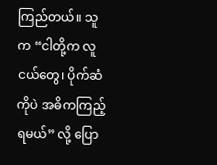ကြည်တယ်။ သူက “ငါတို့က လူငယ်တွေ၊ ပိုက်ဆံကိုပဲ အဓိကကြည့်ရမယ်” လို့ ပြော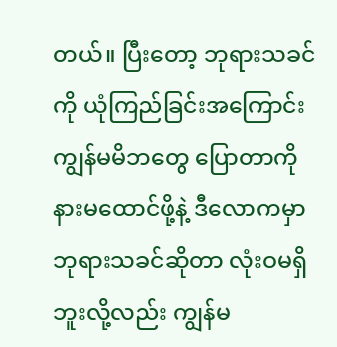တယ်။ ပြီးတော့ ဘုရားသခင်ကို ယုံကြည်ခြင်းအကြောင်း ကျွန်မမိဘတွေ ပြောတာကို နားမထောင်ဖို့နဲ့ ဒီလောကမှာ ဘုရားသခင်ဆိုတာ လုံးဝမရှိဘူးလို့လည်း ကျွန်မ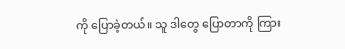ကို ပြောခဲ့တယ်။ သူ ဒါတွေ ပြောတာကို ကြား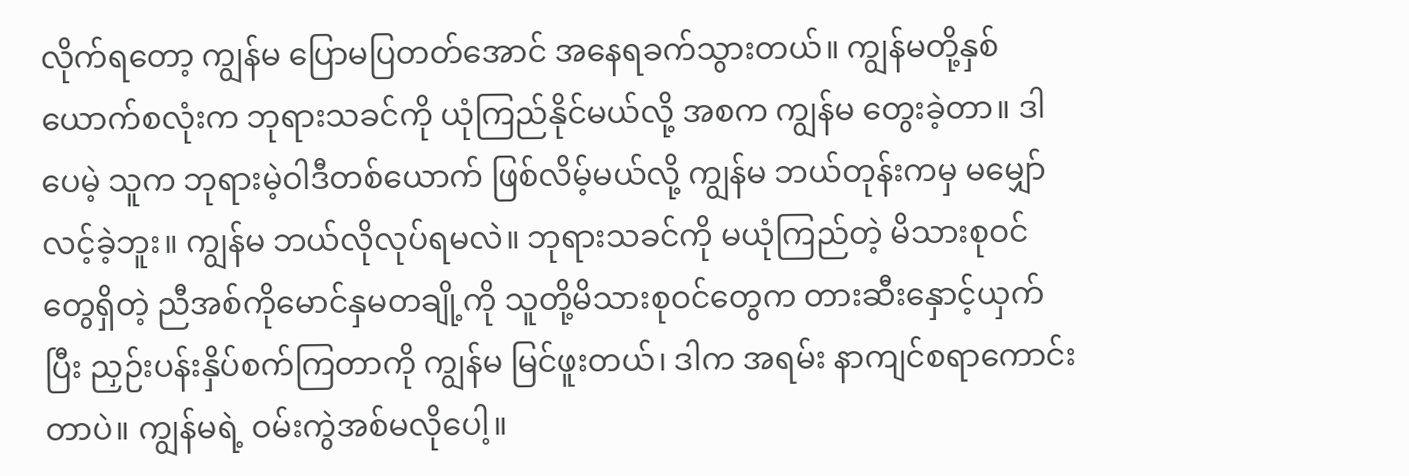လိုက်ရတော့ ကျွန်မ ပြောမပြတတ်အောင် အနေရခက်သွားတယ်။ ကျွန်မတို့နှစ်ယောက်စလုံးက ဘုရားသခင်ကို ယုံကြည်နိုင်မယ်လို့ အစက ကျွန်မ တွေးခဲ့တာ။ ဒါပေမဲ့ သူက ဘုရားမဲ့ဝါဒီတစ်ယောက် ဖြစ်လိမ့်မယ်လို့ ကျွန်မ ဘယ်တုန်းကမှ မမျှော်လင့်ခဲ့ဘူး။ ကျွန်မ ဘယ်လိုလုပ်ရမလဲ။ ဘုရားသခင်ကို မယုံကြည်တဲ့ မိသားစုဝင်တွေရှိတဲ့ ညီအစ်ကိုမောင်နှမတချို့ကို သူတို့မိသားစုဝင်တွေက တားဆီးနှောင့်ယှက်ပြီး ညှဉ်းပန်းနှိပ်စက်ကြတာကို ကျွန်မ မြင်ဖူးတယ်၊ ဒါက အရမ်း နာကျင်စရာကောင်းတာပဲ။ ကျွန်မရဲ့ ဝမ်းကွဲအစ်မလိုပေါ့။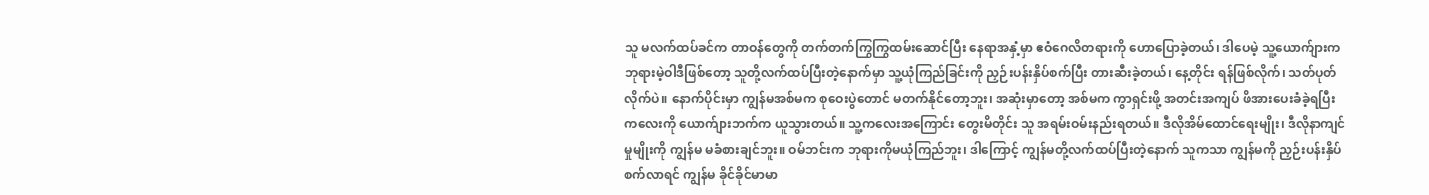သူ မလက်ထပ်ခင်က တာဝန်တွေကို တက်တက်ကြွကြွထမ်းဆောင်ပြီး နေရာအနှံ့မှာ ဧဝံဂေလိတရားကို ဟောပြောခဲ့တယ်၊ ဒါပေမဲ့ သူ့ယောက်ျားက ဘုရားမဲ့ဝါဒီဖြစ်တော့ သူတို့လက်ထပ်ပြီးတဲ့နောက်မှာ သူ့ယုံကြည်ခြင်းကို ညှဉ်းပန်းနှိပ်စက်ပြီး တားဆီးခဲ့တယ်၊ နေ့တိုင်း ရန်ဖြစ်လိုက်၊ သတ်ပုတ်လိုက်ပဲ။ နောက်ပိုင်းမှာ ကျွန်မအစ်မက စုဝေးပွဲတောင် မတက်နိုင်တော့ဘူး၊ အဆုံးမှာတော့ အစ်မက ကွာရှင်းဖို့ အတင်းအကျပ် ဖိအားပေးခံခဲ့ရပြီး ကလေးကို ယောက်ျားဘက်က ယူသွားတယ်။ သူ့ကလေးအကြောင်း တွေးမိတိုင်း သူ အရမ်းဝမ်းနည်းရတယ်။ ဒီလိုအိမ်ထောင်ရေးမျိုး၊ ဒီလိုနာကျင်မှုမျိုးကို ကျွန်မ မခံစားချင်ဘူး။ ဝမ်ဘင်းက ဘုရားကိုမယုံကြည်ဘူး၊ ဒါကြောင့် ကျွန်မတို့လက်ထပ်ပြီးတဲ့နောက် သူကသာ ကျွန်မကို ညှဉ်းပန်းနှိပ်စက်လာရင် ကျွန်မ ခိုင်ခိုင်မာမာ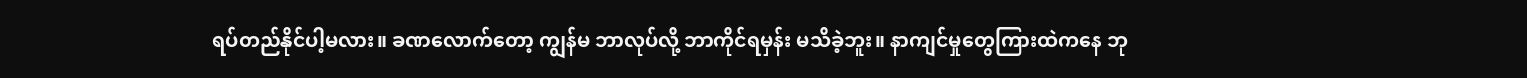ရပ်တည်နိုင်ပါ့မလား။ ခဏလောက်တော့ ကျွန်မ ဘာလုပ်လို့ ဘာကိုင်ရမှန်း မသိခဲ့ဘူး။ နာကျင်မှုတွေကြားထဲကနေ ဘု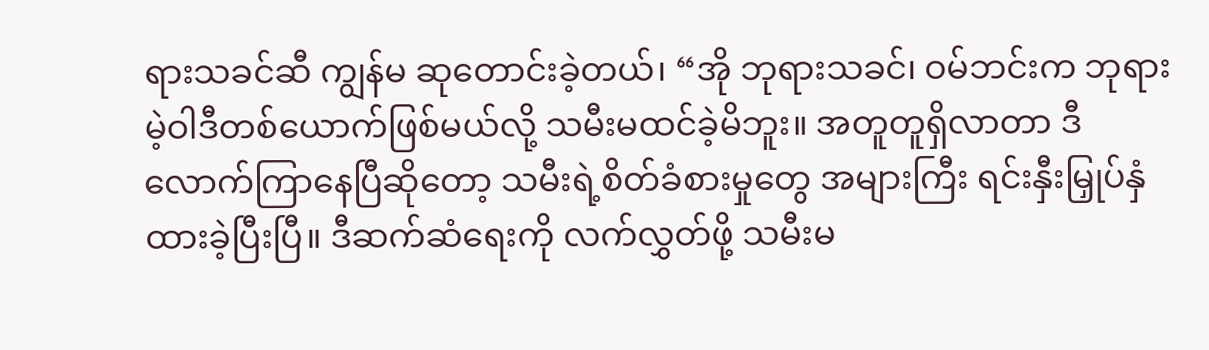ရားသခင်ဆီ ကျွန်မ ဆုတောင်းခဲ့တယ်၊ “အို ဘုရားသခင်၊ ဝမ်ဘင်းက ဘုရားမဲ့ဝါဒီတစ်ယောက်ဖြစ်မယ်လို့ သမီးမထင်ခဲ့မိဘူး။ အတူတူရှိလာတာ ဒီလောက်ကြာနေပြီဆိုတော့ သမီးရဲ့စိတ်ခံစားမှုတွေ အများကြီး ရင်းနှီးမြှုပ်နှံထားခဲ့ပြီးပြီ။ ဒီဆက်ဆံရေးကို လက်လွှတ်ဖို့ သမီးမ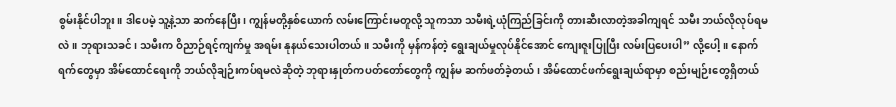စွမ်းနိုင်ပါဘူး။ ဒါပေမဲ့ သူ့နဲ့သာ ဆက်နေပြီး၊ ကျွန်မတို့နှစ်ယောက် လမ်းကြောင်းမတူလို့ သူကသာ သမီးရဲ့ယုံကြည်ခြင်းကို တားဆီးလာတဲ့အခါကျရင် သမီး ဘယ်လိုလုပ်ရမလဲ။ ဘုရားသခင်၊ သမီးက ဝိညာဉ်ရင့်ကျက်မှု အရမ်း နုနယ်သေးပါတယ်။ သမီးကို မှန်ကန်တဲ့ ရွေးချယ်မှုလုပ်နိုင်အောင် ကျေးဇူးပြုပြီး လမ်းပြပေးပါ” လို့ပေါ့။ နောက်ရက်တွေမှာ အိမ်ထောင်ရေးကို ဘယ်လိုချဉ်းကပ်ရမလဲဆိုတဲ့ ဘုရားနှုတ်ကပတ်တော်တွေကို ကျွန်မ ဆက်ဖတ်ခဲ့တယ်၊ အိမ်ထောင်ဖက်ရွေးချယ်ရာမှာ စည်းမျဉ်းတွေရှိတယ်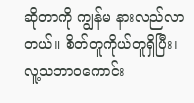ဆိုတာကို ကျွန်မ နားလည်လာတယ်။ စိတ်တူကိုယ်တူရှိပြီး၊ လူ့သဘာဝကောင်း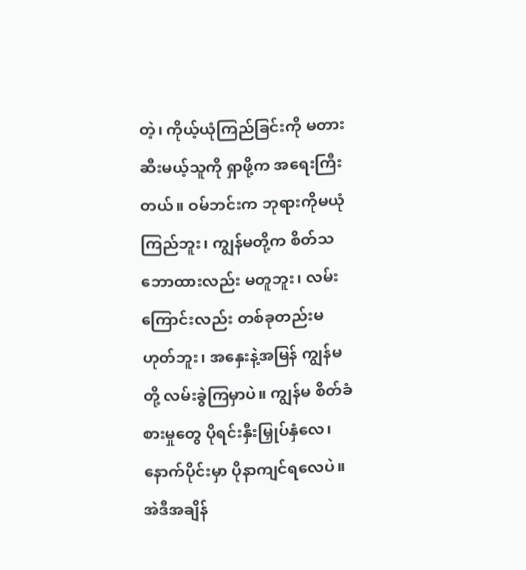တဲ့၊ ကိုယ့်ယုံကြည်ခြင်းကို မတားဆီးမယ့်သူကို ရှာဖို့က အရေးကြီးတယ်။ ဝမ်ဘင်းက ဘုရားကိုမယုံကြည်ဘူး၊ ကျွန်မတို့က စိတ်သဘောထားလည်း မတူဘူး၊ လမ်းကြောင်းလည်း တစ်ခုတည်းမဟုတ်ဘူး၊ အနှေးနဲ့အမြန် ကျွန်မတို့ လမ်းခွဲကြမှာပဲ။ ကျွန်မ စိတ်ခံစားမှုတွေ ပိုရင်းနှီးမြှုပ်နှံလေ၊ နောက်ပိုင်းမှာ ပိုနာကျင်ရလေပဲ။ အဲဒီအချိန်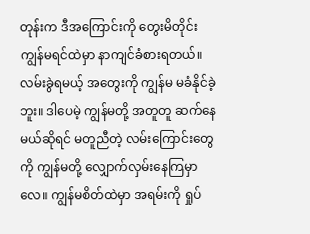တုန်းက ဒီအကြောင်းကို တွေးမိတိုင်း ကျွန်မရင်ထဲမှာ နာကျင်ခံစားရတယ်။ လမ်းခွဲရမယ့် အတွေးကို ကျွန်မ မခံနိုင်ခဲ့ဘူး။ ဒါပေမဲ့ ကျွန်မတို့ အတူတူ ဆက်နေမယ်ဆိုရင် မတူညီတဲ့ လမ်းကြောင်းတွေကို ကျွန်မတို့ လျှောက်လှမ်းနေကြမှာလေ။ ကျွန်မစိတ်ထဲမှာ အရမ်းကို ရှုပ်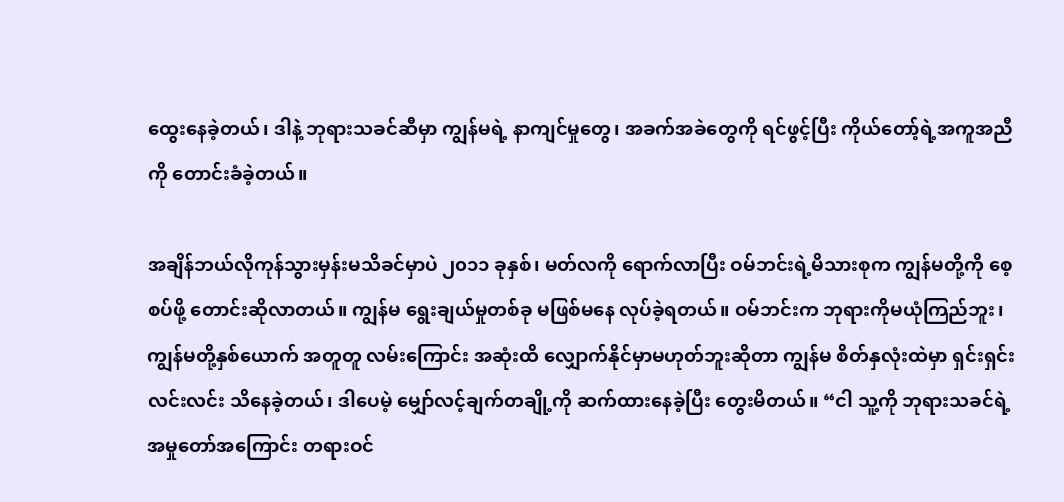ထွေးနေခဲ့တယ်၊ ဒါနဲ့ ဘုရားသခင်ဆီမှာ ကျွန်မရဲ့ နာကျင်မှုတွေ၊ အခက်အခဲတွေကို ရင်ဖွင့်ပြီး ကိုယ်တော့်ရဲ့အကူအညီကို တောင်းခံခဲ့တယ်။

အချိန်ဘယ်လိုကုန်သွားမှန်းမသိခင်မှာပဲ ၂၀၁၁ ခုနှစ်၊ မတ်လကို ရောက်လာပြီး ဝမ်ဘင်းရဲ့မိသားစုက ကျွန်မတို့ကို စေ့စပ်ဖို့ တောင်းဆိုလာတယ်။ ကျွန်မ ရွေးချယ်မှုတစ်ခု မဖြစ်မနေ လုပ်ခဲ့ရတယ်။ ဝမ်ဘင်းက ဘုရားကိုမယုံကြည်ဘူး၊ ကျွန်မတို့နှစ်ယောက် အတူတူ လမ်းကြောင်း အဆုံးထိ လျှောက်နိုင်မှာမဟုတ်ဘူးဆိုတာ ကျွန်မ စိတ်နှလုံးထဲမှာ ရှင်းရှင်းလင်းလင်း သိနေခဲ့တယ်၊ ဒါပေမဲ့ မျှော်လင့်ချက်တချို့ကို ဆက်ထားနေခဲ့ပြီး တွေးမိတယ်။ “ငါ သူ့ကို ဘုရားသခင်ရဲ့အမှုတော်အကြောင်း တရားဝင်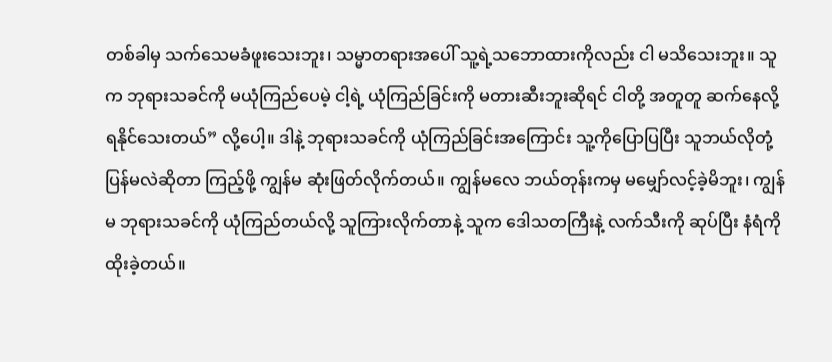တစ်ခါမှ သက်သေမခံဖူးသေးဘူး၊ သမ္မာတရားအပေါ် သူ့ရဲ့သဘောထားကိုလည်း ငါ မသိသေးဘူး။ သူက ဘုရားသခင်ကို မယုံကြည်ပေမဲ့ ငါ့ရဲ့ ယုံကြည်ခြင်းကို မတားဆီးဘူးဆိုရင် ငါတို့ အတူတူ ဆက်နေလို့ရနိုင်သေးတယ်” လို့ပေါ့။ ဒါနဲ့ ဘုရားသခင်ကို ယုံကြည်ခြင်းအကြောင်း သူ့ကိုပြောပြပြီး သူဘယ်လိုတုံ့ပြန်မလဲဆိုတာ ကြည့်ဖို့ ကျွန်မ ဆုံးဖြတ်လိုက်တယ်။ ကျွန်မလေ ဘယ်တုန်းကမှ မမျှော်လင့်ခဲ့မိဘူး၊ ကျွန်မ ဘုရားသခင်ကို ယုံကြည်တယ်လို့ သူကြားလိုက်တာနဲ့ သူက ဒေါသတကြီးနဲ့ လက်သီးကို ဆုပ်ပြီး နံရံကို ထိုးခဲ့တယ်။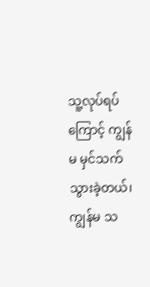သူ့လုပ်ရပ်ကြောင့် ကျွန်မ မှင်သက်သွားခဲ့တယ်၊ ကျွန်မ သ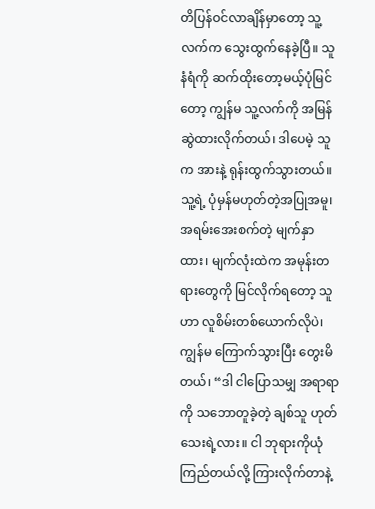တိပြန်ဝင်လာချိန်မှာတော့ သူ့လက်က သွေးထွက်နေခဲ့ပြီ။ သူ နံရံကို ဆက်ထိုးတော့မယ့်ပုံမြင်တော့ ကျွန်မ သူ့လက်ကို အမြန်ဆွဲထားလိုက်တယ်၊ ဒါပေမဲ့ သူက အားနဲ့ ရုန်းထွက်သွားတယ်။ သူ့ရဲ့ ပုံမှန်မဟုတ်တဲ့အပြုအမူ၊ အရမ်းအေးစက်တဲ့ မျက်နှာထား၊ မျက်လုံးထဲက အမုန်းတရားတွေကို မြင်လိုက်ရတော့ သူဟာ လူစိမ်းတစ်ယောက်လိုပဲ၊ ကျွန်မ ကြောက်သွားပြီး တွေးမိတယ်၊ “ဒါ ငါပြောသမျှ အရာရာကို သဘောတူခဲ့တဲ့ ချစ်သူ ဟုတ်သေးရဲ့လား။ ငါ ဘုရားကိုယုံကြည်တယ်လို့ ကြားလိုက်တာနဲ့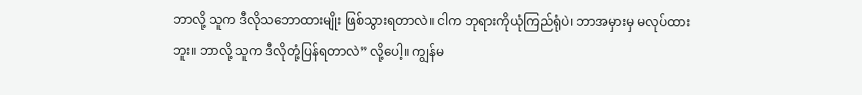ဘာလို့ သူက ဒီလိုသဘောထားမျိုး ဖြစ်သွားရတာလဲ။ ငါက ဘုရားကိုယုံကြည်ရုံပဲ၊ ဘာအမှားမှ မလုပ်ထားဘူး။ ဘာလို့ သူက ဒီလိုတုံ့ပြန်ရတာလဲ” လို့ပေါ့။ ကျွန်မ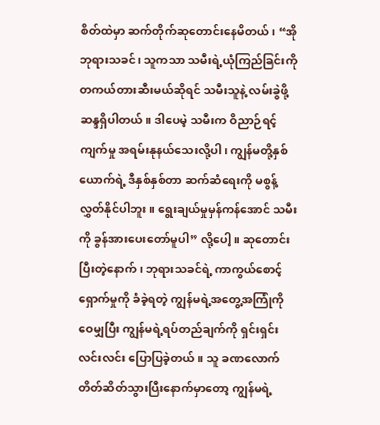စိတ်ထဲမှာ ဆက်တိုက်ဆုတောင်းနေမိတယ်၊ “အို ဘုရားသခင်၊ သူကသာ သမီးရဲ့ယုံကြည်ခြင်းကို တကယ်တားဆီးမယ်ဆိုရင် သမီးသူနဲ့ လမ်းခွဲဖို့ ဆန္ဒရှိပါတယ်။ ဒါပေမဲ့ သမီးက ဝိညာဉ်ရင့်ကျက်မှု အရမ်းနုနယ်သေးလို့ပါ၊ ကျွန်မတို့နှစ်ယောက်ရဲ့ ဒီနှစ်နှစ်တာ ဆက်ဆံရေးကို မစွန့်လွှတ်နိုင်ပါဘူး။ ရွေးချယ်မှုမှန်ကန်အောင် သမီးကို ခွန်အားပေးတော်မူပါ” လို့ပေါ့။ ဆုတောင်းပြီးတဲ့နောက်၊ ဘုရားသခင်ရဲ့ ကာကွယ်စောင့်ရှောက်မှုကို ခံခဲ့ရတဲ့ ကျွန်မရဲ့အတွေ့အကြုံကို ဝေမျှပြီး ကျွန်မရဲ့ရပ်တည်ချက်ကို ရှင်းရှင်းလင်းလင်း ပြောပြခဲ့တယ်။ သူ ခဏလောက် တိတ်ဆိတ်သွားပြီးနောက်မှာတော့ ကျွန်မရဲ့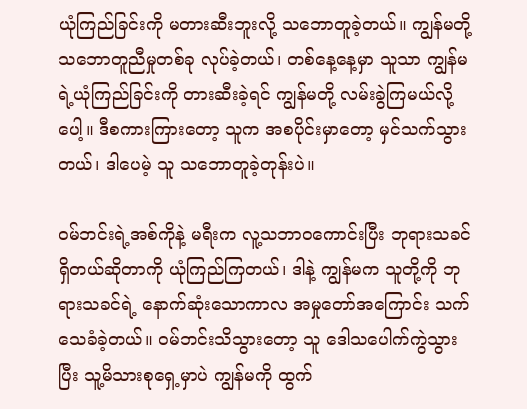ယုံကြည်ခြင်းကို မတားဆီးဘူးလို့ သဘောတူခဲ့တယ်။ ကျွန်မတို့ သဘောတူညီမှုတစ်ခု လုပ်ခဲ့တယ်၊ တစ်နေ့နေ့မှာ သူသာ ကျွန်မရဲ့ယုံကြည်ခြင်းကို တားဆီးခဲ့ရင် ကျွန်မတို့ လမ်းခွဲကြမယ်လို့ပေါ့။ ဒီစကားကြားတော့ သူက အစပိုင်းမှာတော့ မှင်သက်သွားတယ်၊ ဒါပေမဲ့ သူ သဘောတူခဲ့တုန်းပဲ။

ဝမ်ဘင်းရဲ့အစ်ကိုနဲ့ မရီးက လူ့သဘာဝကောင်းပြီး ဘုရားသခင်ရှိတယ်ဆိုတာကို ယုံကြည်ကြတယ်၊ ဒါနဲ့ ကျွန်မက သူတို့ကို ဘုရားသခင်ရဲ့ နောက်ဆုံးသောကာလ အမှုတော်အကြောင်း သက်သေခံခဲ့တယ်။ ဝမ်ဘင်းသိသွားတော့ သူ ဒေါသပေါက်ကွဲသွားပြီး သူ့မိသားစုရှေ့မှာပဲ ကျွန်မကို ထွက်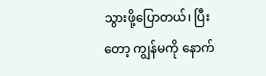သွားဖို့ပြောတယ်၊ ပြီးတော့ ကျွန်မကို နောက်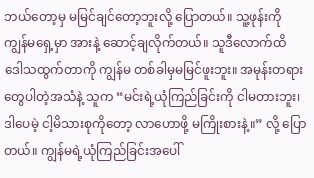ဘယ်တော့မှ မမြင်ချင်တော့ဘူးလို့ ပြောတယ်။ သူ့ဖုန်းကို ကျွန်မရှေ့မှာ အားနဲ့ ဆောင့်ချလိုက်တယ်။ သူဒီလောက်ထိ ဒေါသထွက်တာကို ကျွန်မ တစ်ခါမှမမြင်ဖူးဘူး။ အမုန်းတရားတွေပါတဲ့အသံနဲ့ သူက “မင်းရဲ့ယုံကြည်ခြင်းကို ငါမတားဘူး၊ ဒါပေမဲ့ ငါ့မိသားစုကိုတော့ လာဟောဖို့ မကြိုးစားနဲ့။” လို့ ပြောတယ်။ ကျွန်မရဲ့ယုံကြည်ခြင်းအပေါ်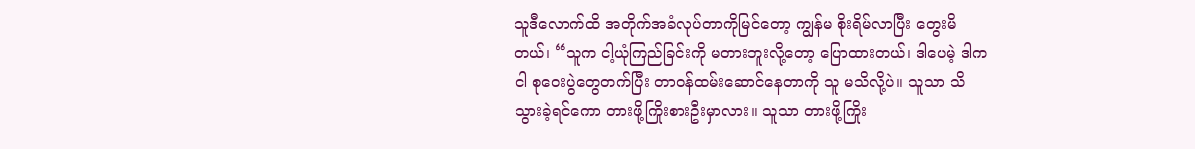သူဒီလောက်ထိ အတိုက်အခံလုပ်တာကိုမြင်တော့ ကျွန်မ စိုးရိမ်လာပြီး တွေးမိတယ်၊ “သူက ငါ့ယုံကြည်ခြင်းကို မတားဘူးလို့တော့ ပြောထားတယ်၊ ဒါပေမဲ့ ဒါက ငါ စုဝေးပွဲတွေတက်ပြီး တာဝန်ထမ်းဆောင်နေတာကို သူ မသိလို့ပဲ။ သူသာ သိသွားခဲ့ရင်ကော တားဖို့ကြိုးစားဦးမှာလား။ သူသာ တားဖို့ကြိုး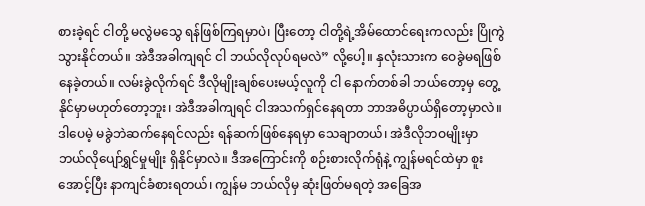စားခဲ့ရင် ငါတို့ မလွဲမသွေ ရန်ဖြစ်ကြရမှာပဲ၊ ပြီးတော့ ငါတို့ရဲ့အိမ်ထောင်ရေးကလည်း ပြိုကွဲသွားနိုင်တယ်။ အဲဒီအခါကျရင် ငါ ဘယ်လိုလုပ်ရမလဲ” လို့ပေါ့။ နှလုံးသားက ဝေခွဲမရဖြစ်နေခဲ့တယ်။ လမ်းခွဲလိုက်ရင် ဒီလိုမျိုးချစ်ပေးမယ့်လူကို ငါ နောက်တစ်ခါ ဘယ်တော့မှ တွေ့နိုင်မှာမဟုတ်တော့ဘူး၊ အဲဒီအခါကျရင် ငါအသက်ရှင်နေရတာ ဘာအဓိပ္ပာယ်ရှိတော့မှာလဲ။ ဒါပေမဲ့ မခွဲဘဲဆက်နေရင်လည်း ရန်ဆက်ဖြစ်နေရမှာ သေချာတယ်၊ အဲဒီလိုဘဝမျိုးမှာ ဘယ်လိုပျော်ရွှင်မှုမျိုး ရှိနိုင်မှာလဲ။ ဒီအကြောင်းကို စဉ်းစားလိုက်ရုံနဲ့ ကျွန်မရင်ထဲမှာ စူးအောင့်ပြီး နာကျင်ခံစားရတယ်၊ ကျွန်မ ဘယ်လိုမှ ဆုံးဖြတ်မရတဲ့ အခြေအ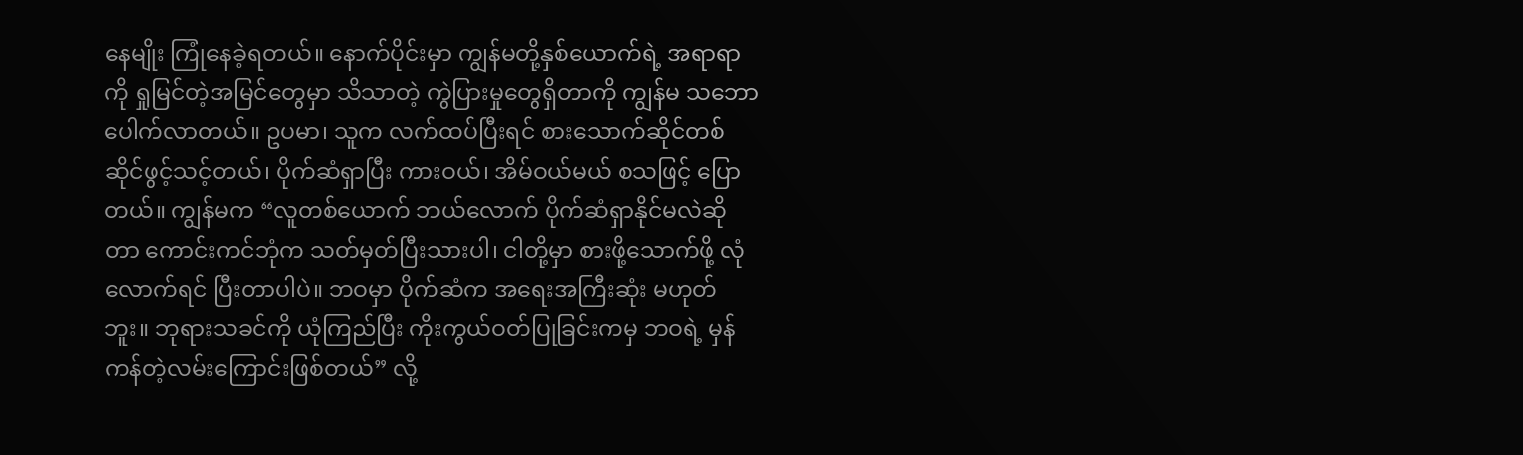နေမျိုး ကြုံနေခဲ့ရတယ်။ နောက်ပိုင်းမှာ ကျွန်မတို့နှစ်ယောက်ရဲ့ အရာရာကို ရှုမြင်တဲ့အမြင်တွေမှာ သိသာတဲ့ ကွဲပြားမှုတွေရှိတာကို ကျွန်မ သဘောပေါက်လာတယ်။ ဥပမာ၊ သူက လက်ထပ်ပြီးရင် စားသောက်ဆိုင်တစ်ဆိုင်ဖွင့်သင့်တယ်၊ ပိုက်ဆံရှာပြီး ကားဝယ်၊ အိမ်ဝယ်မယ် စသဖြင့် ပြောတယ်။ ကျွန်မက “လူတစ်ယောက် ဘယ်လောက် ပိုက်ဆံရှာနိုင်မလဲဆိုတာ ကောင်းကင်ဘုံက သတ်မှတ်ပြီးသားပါ၊ ငါတို့မှာ စားဖို့သောက်ဖို့ လုံလောက်ရင် ပြီးတာပါပဲ။ ဘဝမှာ ပိုက်ဆံက အရေးအကြီးဆုံး မဟုတ်ဘူး။ ဘုရားသခင်ကို ယုံကြည်ပြီး ကိုးကွယ်ဝတ်ပြုခြင်းကမှ ဘဝရဲ့ မှန်ကန်တဲ့လမ်းကြောင်းဖြစ်တယ်” လို့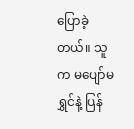ပြောခဲ့တယ်။ သူက မပျော်မရွှင်နဲ့ ပြန်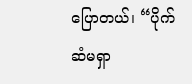ပြောတယ်၊ “ပိုက်ဆံမရှာ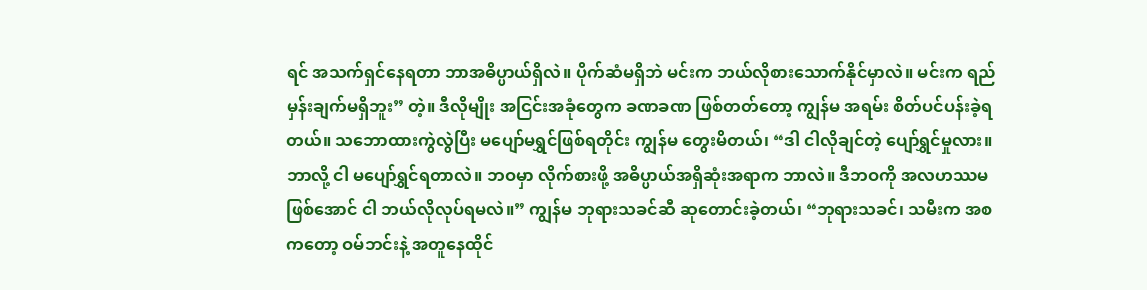ရင် အသက်ရှင်နေရတာ ဘာအဓိပ္ပာယ်ရှိလဲ။ ပိုက်ဆံမရှိဘဲ မင်းက ဘယ်လိုစားသောက်နိုင်မှာလဲ။ မင်းက ရည်မှန်းချက်မရှိဘူး” တဲ့။ ဒီလိုမျိုး အငြင်းအခုံတွေက ခဏခဏ ဖြစ်တတ်တော့ ကျွန်မ အရမ်း စိတ်ပင်ပန်းခဲ့ရတယ်။ သဘောထားကွဲလွဲပြီး မပျော်မရွှင်ဖြစ်ရတိုင်း ကျွန်မ တွေးမိတယ်၊ “ဒါ ငါလိုချင်တဲ့ ပျော်ရွှင်မှုလား။ ဘာလို့ ငါ မပျော်ရွှင်ရတာလဲ။ ဘဝမှာ လိုက်စားဖို့ အဓိပ္ပာယ်အရှိဆုံးအရာက ဘာလဲ။ ဒီဘဝကို အလဟဿမဖြစ်အောင် ငါ ဘယ်လိုလုပ်ရမလဲ။” ကျွန်မ ဘုရားသခင်ဆီ ဆုတောင်းခဲ့တယ်၊ “ဘုရားသခင်၊ သမီးက အစကတော့ ဝမ်ဘင်းနဲ့ အတူနေထိုင်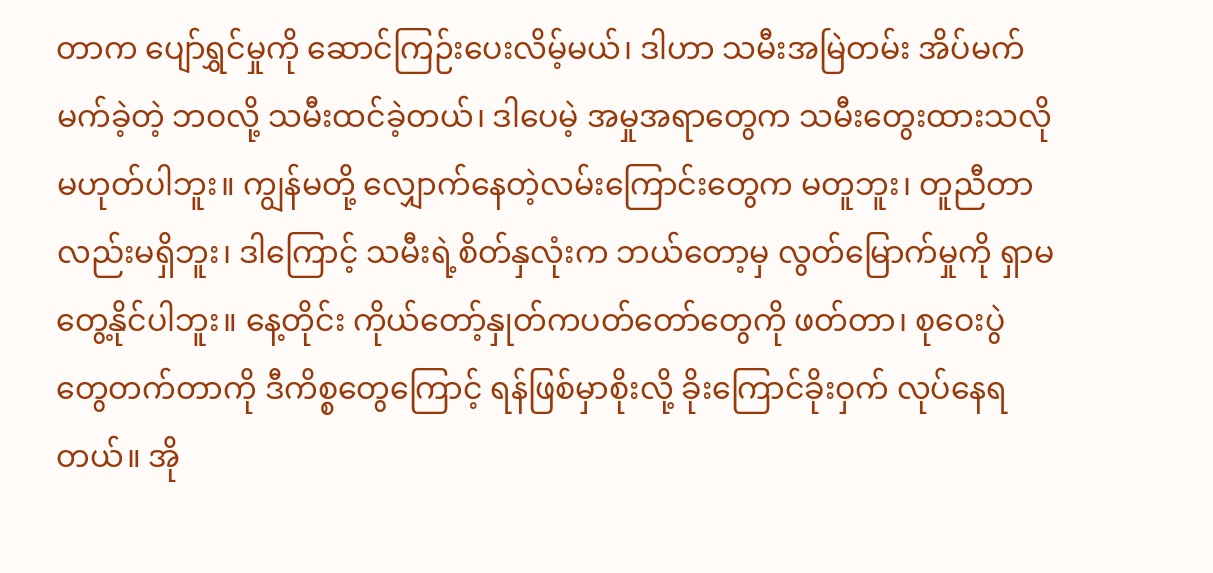တာက ပျော်ရွှင်မှုကို ဆောင်ကြဉ်းပေးလိမ့်မယ်၊ ဒါဟာ သမီးအမြဲတမ်း အိပ်မက်မက်ခဲ့တဲ့ ဘဝလို့ သမီးထင်ခဲ့တယ်၊ ဒါပေမဲ့ အမှုအရာတွေက သမီးတွေးထားသလို မဟုတ်ပါဘူး။ ကျွန်မတို့ လျှောက်နေတဲ့လမ်းကြောင်းတွေက မတူဘူး၊ တူညီတာလည်းမရှိဘူး၊ ဒါကြောင့် သမီးရဲ့စိတ်နှလုံးက ဘယ်တော့မှ လွတ်မြောက်မှုကို ရှာမတွေ့နိုင်ပါဘူး။ နေ့တိုင်း ကိုယ်တော့်နှုတ်ကပတ်တော်တွေကို ဖတ်တာ၊ စုဝေးပွဲတွေတက်တာကို ဒီကိစ္စတွေကြောင့် ရန်ဖြစ်မှာစိုးလို့ ခိုးကြောင်ခိုးဝှက် လုပ်နေရတယ်။ အို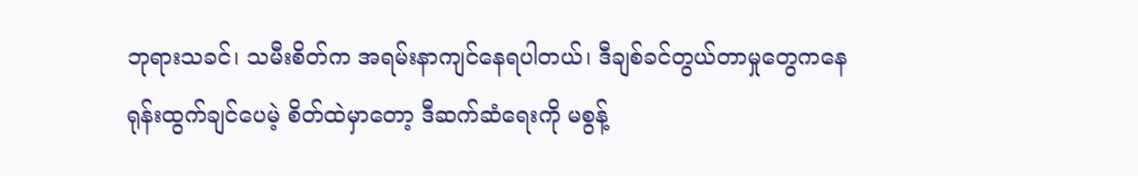ဘုရားသခင်၊ သမီးစိတ်က အရမ်းနာကျင်နေရပါတယ်၊ ဒီချစ်ခင်တွယ်တာမှုတွေကနေ ရုန်းထွက်ချင်ပေမဲ့ စိတ်ထဲမှာတော့ ဒီဆက်ဆံရေးကို မစွန့်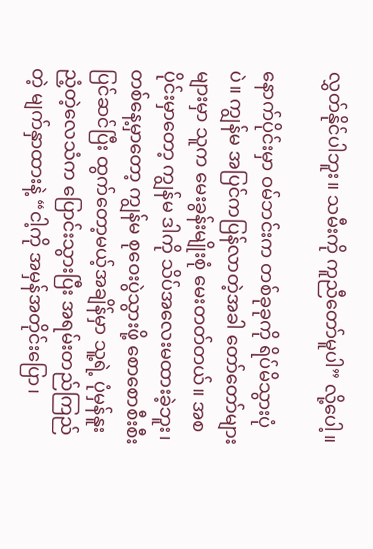လွှတ်နိုင်ပါဘူး။ သမီးကို ကူညီတော်မူပါ” လို့ပေါ့။

နောက်ပိုင်းမှာ ဝမ်ဘင်းက တစ်ခုခုကို ရိပ်မိသွားပုံပဲ။ ကျွန်မ အပြင်ကပြန်လာတဲ့အခါ တော်တော်များများမှာ သူက မေးခွန်းမျိုးစုံ မေးတတ်တယ်။ အစပိုင်းမှာတော့ ကျွန်မ ဒါကို သိပ်အလေးမထားခဲ့ဘူး၊ တစ်နေ့မှာတော့ ကျွန်မ စုဝေးပွဲသွားဖို့ စောစောစီးစီးပြင်ဆင်ပြီး ထွက်တော့မယ့်အချိန်မှာ သူ့ရဲ့ ပုံမှန်နူးညံ့တဲ့လေသံက ပြောင်းသွားပြီး အရမ်းတည်ကြည်တဲ့ မျက်နှာထားနဲ့ “ငါ့ကို အမှန်အတိုင်းပြော၊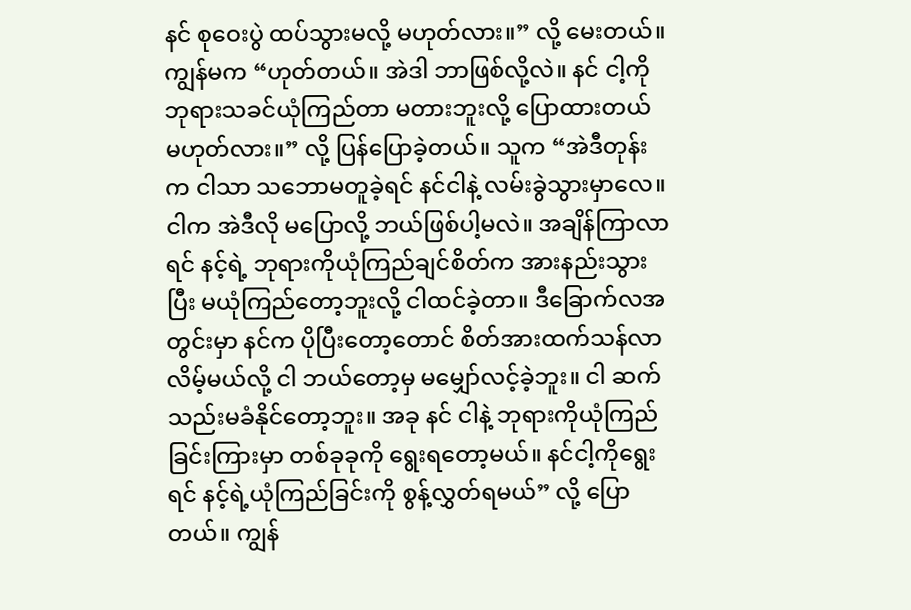နင် စုဝေးပွဲ ထပ်သွားမလို့ မဟုတ်လား။” လို့ မေးတယ်။ ကျွန်မက “ဟုတ်တယ်။ အဲဒါ ဘာဖြစ်လို့လဲ။ နင် ငါ့ကို ဘုရားသခင်ယုံကြည်တာ မတားဘူးလို့ ပြောထားတယ် မဟုတ်လား။” လို့ ပြန်ပြောခဲ့တယ်။ သူက “အဲဒီတုန်းက ငါသာ သဘောမတူခဲ့ရင် နင်ငါနဲ့ လမ်းခွဲသွားမှာလေ။ ငါက အဲဒီလို မပြောလို့ ဘယ်ဖြစ်ပါ့မလဲ။ အချိန်ကြာလာရင် နင့်ရဲ့ ဘုရားကိုယုံကြည်ချင်စိတ်က အားနည်းသွားပြီး မယုံကြည်တော့ဘူးလို့ ငါထင်ခဲ့တာ။ ဒီခြောက်လအတွင်းမှာ နင်က ပိုပြီးတော့တောင် စိတ်အားထက်သန်လာလိမ့်မယ်လို့ ငါ ဘယ်တော့မှ မမျှော်လင့်ခဲ့ဘူး။ ငါ ဆက်သည်းမခံနိုင်တော့ဘူး။ အခု နင် ငါနဲ့ ဘုရားကိုယုံကြည်ခြင်းကြားမှာ တစ်ခုခုကို ရွေးရတော့မယ်။ နင်ငါ့ကိုရွေးရင် နင့်ရဲ့ယုံကြည်ခြင်းကို စွန့်လွှတ်ရမယ်” လို့ ပြောတယ်။ ကျွန်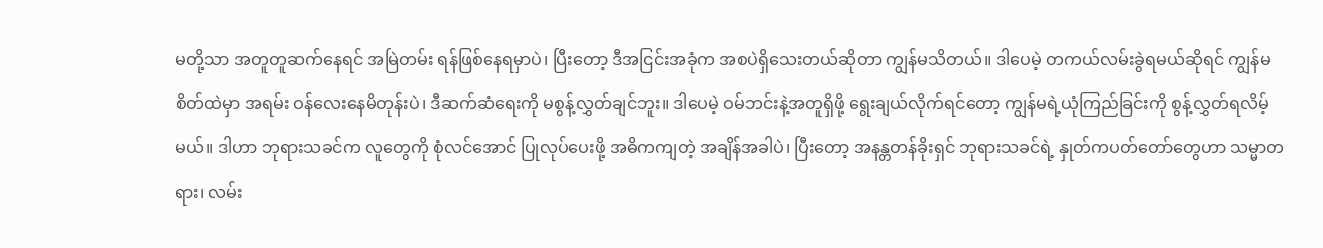မတို့သာ အတူတူဆက်နေရင် အမြဲတမ်း ရန်ဖြစ်နေရမှာပဲ၊ ပြီးတော့ ဒီအငြင်းအခုံက အစပဲရှိသေးတယ်ဆိုတာ ကျွန်မသိတယ်။ ဒါပေမဲ့ တကယ်လမ်းခွဲရမယ်ဆိုရင် ကျွန်မစိတ်ထဲမှာ အရမ်း ဝန်လေးနေမိတုန်းပဲ၊ ဒီဆက်ဆံရေးကို မစွန့်လွှတ်ချင်ဘူး။ ဒါပေမဲ့ ဝမ်ဘင်းနဲ့အတူရှိဖို့ ရွေးချယ်လိုက်ရင်တော့ ကျွန်မရဲ့ယုံကြည်ခြင်းကို စွန့်လွှတ်ရလိမ့်မယ်။ ဒါဟာ ဘုရားသခင်က လူတွေကို စုံလင်အောင် ပြုလုပ်ပေးဖို့ အဓိကကျတဲ့ အချိန်အခါပဲ၊ ပြီးတော့ အနန္တတန်ခိုးရှင် ဘုရားသခင်ရဲ့ နှုတ်ကပတ်တော်တွေဟာ သမ္မာတရား၊ လမ်း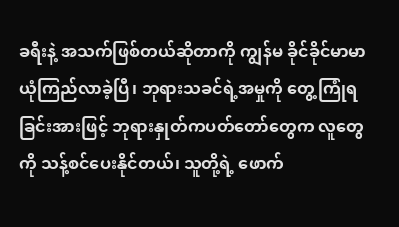ခရီးနဲ့ အသက်ဖြစ်တယ်ဆိုတာကို ကျွန်မ ခိုင်ခိုင်မာမာ ယုံကြည်လာခဲ့ပြီ၊ ဘုရားသခင်ရဲ့အမှုကို တွေ့ကြုံရခြင်းအားဖြင့် ဘုရားနှုတ်ကပတ်တော်တွေက လူတွေကို သန့်စင်ပေးနိုင်တယ်၊ သူတို့ရဲ့ ဖောက်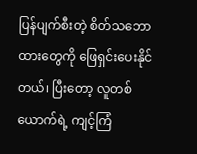ပြန်ပျက်စီးတဲ့ စိတ်သဘောထားတွေကို ဖြေရှင်းပေးနိုင်တယ်၊ ပြီးတော့ လူတစ်ယောက်ရဲ့ ကျင့်ကြံ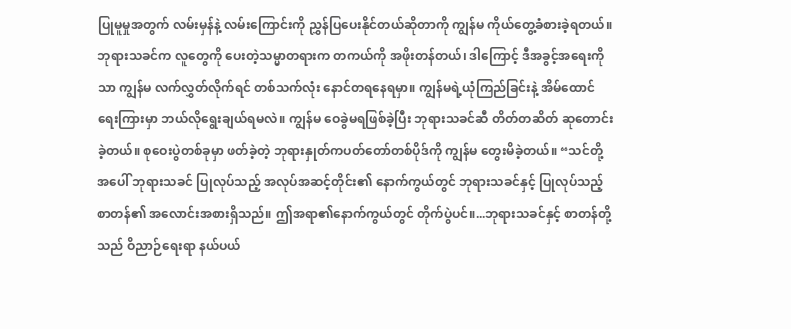ပြုမူမှုအတွက် လမ်းမှန်နဲ့ လမ်းကြောင်းကို ညွှန်ပြပေးနိုင်တယ်ဆိုတာကို ကျွန်မ ကိုယ်တွေ့ခံစားခဲ့ရတယ်။ ဘုရားသခင်က လူတွေကို ပေးတဲ့သမ္မာတရားက တကယ်ကို အဖိုးတန်တယ်၊ ဒါကြောင့် ဒီအခွင့်အရေးကိုသာ ကျွန်မ လက်လွှတ်လိုက်ရင် တစ်သက်လုံး နောင်တရနေရမှာ။ ကျွန်မရဲ့ယုံကြည်ခြင်းနဲ့ အိမ်ထောင်ရေးကြားမှာ ဘယ်လိုရွေးချယ်ရမလဲ။ ကျွန်မ ဝေခွဲမရဖြစ်ခဲ့ပြီး ဘုရားသခင်ဆီ တိတ်တဆိတ် ဆုတောင်းခဲ့တယ်။ စုဝေးပွဲတစ်ခုမှာ ဖတ်ခဲ့တဲ့ ဘုရားနှုတ်ကပတ်တော်တစ်ပိုဒ်ကို ကျွန်မ တွေးမိခဲ့တယ်။ “သင်တို့အပေါ် ဘုရားသခင် ပြုလုပ်သည့် အလုပ်အဆင့်တိုင်း၏ နောက်ကွယ်တွင် ဘုရားသခင်နှင့် ပြုလုပ်သည့် စာတန်၏ အလောင်းအစားရှိသည်။ ဤအရာ၏နောက်ကွယ်တွင် တိုက်ပွဲပင်။...ဘုရားသခင်နှင့် စာတန်တို့သည် ဝိညာဉ်ရေးရာ နယ်ပယ်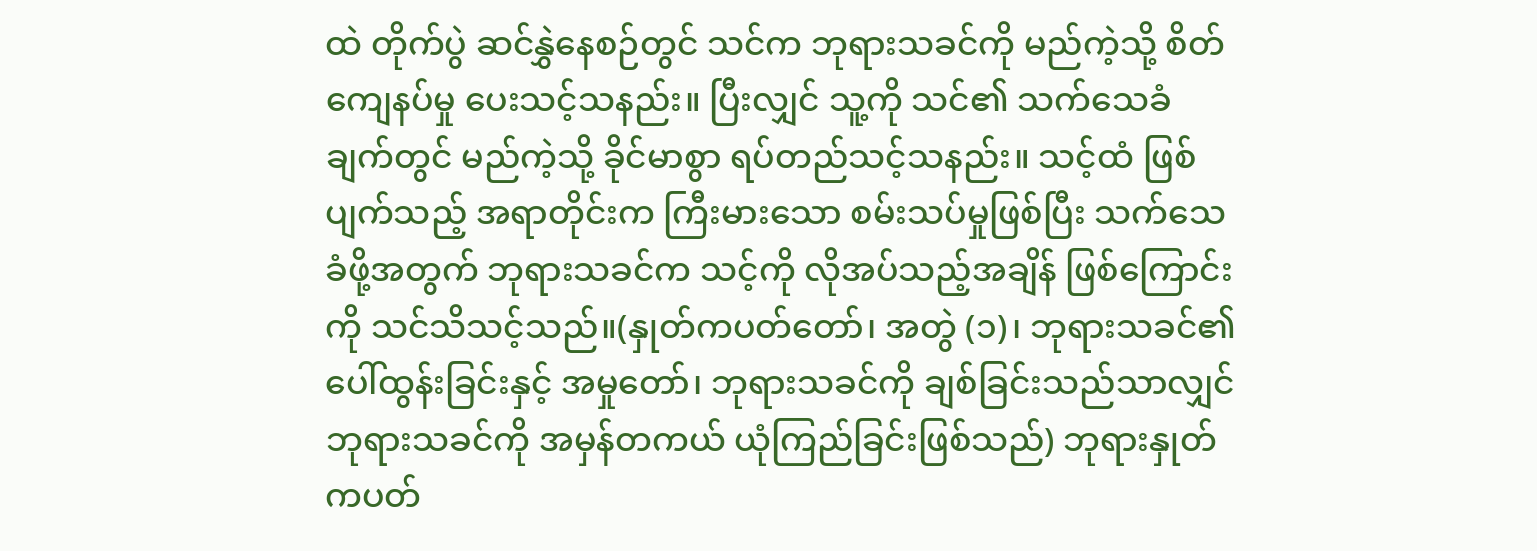ထဲ တိုက်ပွဲ ဆင်နွှဲနေစဉ်တွင် သင်က ဘုရားသခင်ကို မည်ကဲ့သို့ စိတ်ကျေနပ်မှု ပေးသင့်သနည်း။ ပြီးလျှင် သူ့ကို သင်၏ သက်သေခံချက်တွင် မည်ကဲ့သို့ ခိုင်မာစွာ ရပ်တည်သင့်သနည်း။ သင့်ထံ ဖြစ်ပျက်သည့် အရာတိုင်းက ကြီးမားသော စမ်းသပ်မှုဖြစ်ပြီး သက်သေခံဖို့အတွက် ဘုရားသခင်က သင့်ကို လိုအပ်သည့်အချိန် ဖြစ်ကြောင်းကို သင်သိသင့်သည်။(နှုတ်ကပတ်တော်၊ အတွဲ (၁)၊ ဘုရားသခင်၏ ပေါ်ထွန်းခြင်းနှင့် အမှုတော်၊ ဘုရားသခင်ကို ချစ်ခြင်းသည်သာလျှင် ဘုရားသခင်ကို အမှန်တကယ် ယုံကြည်ခြင်းဖြစ်သည်) ဘုရားနှုတ်ကပတ်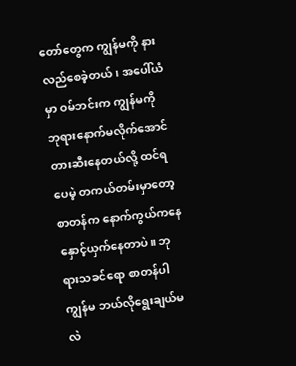တော်တွေက ကျွန်မကို နားလည်စေခဲ့တယ်၊ အပေါ်ယံမှာ ဝမ်ဘင်းက ကျွန်မကို ဘုရားနောက်မလိုက်အောင် တားဆီးနေတယ်လို့ ထင်ရပေမဲ့ တကယ်တမ်းမှာတော့ စာတန်က နောက်ကွယ်ကနေ နှောင့်ယှက်နေတာပဲ။ ဘုရားသခင်ရော စာတန်ပါ ကျွန်မ ဘယ်လိုရွေးချယ်မလဲ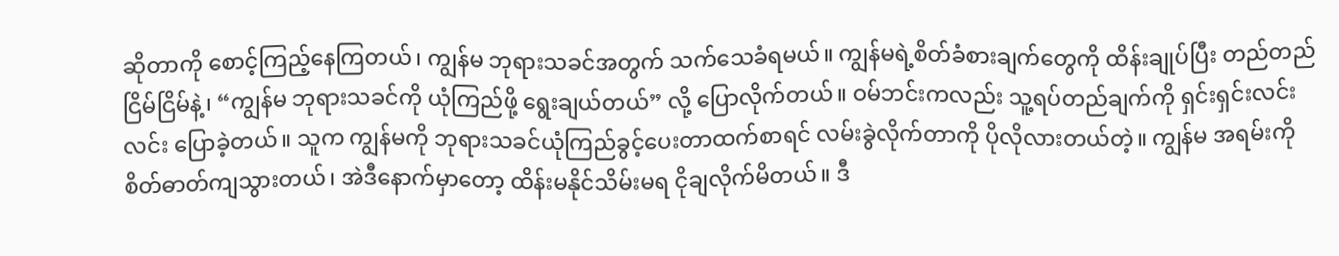ဆိုတာကို စောင့်ကြည့်နေကြတယ်၊ ကျွန်မ ဘုရားသခင်အတွက် သက်သေခံရမယ်။ ကျွန်မရဲ့စိတ်ခံစားချက်တွေကို ထိန်းချုပ်ပြီး တည်တည်ငြိမ်ငြိမ်နဲ့၊ “ကျွန်မ ဘုရားသခင်ကို ယုံကြည်ဖို့ ရွေးချယ်တယ်” လို့ ပြောလိုက်တယ်။ ဝမ်ဘင်းကလည်း သူ့ရပ်တည်ချက်ကို ရှင်းရှင်းလင်းလင်း ပြောခဲ့တယ်။ သူက ကျွန်မကို ဘုရားသခင်ယုံကြည်ခွင့်ပေးတာထက်စာရင် လမ်းခွဲလိုက်တာကို ပိုလိုလားတယ်တဲ့။ ကျွန်မ အရမ်းကို စိတ်ဓာတ်ကျသွားတယ်၊ အဲဒီနောက်မှာတော့ ထိန်းမနိုင်သိမ်းမရ ငိုချလိုက်မိတယ်။ ဒီ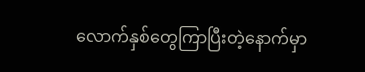လောက်နှစ်တွေကြာပြီးတဲ့နောက်မှာ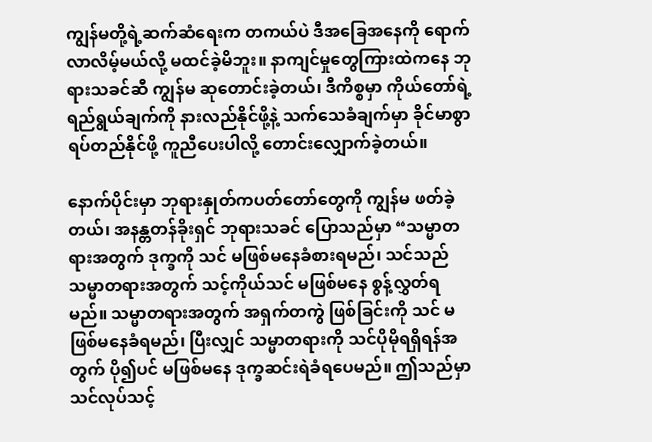ကျွန်မတို့ရဲ့ဆက်ဆံရေးက တကယ်ပဲ ဒီအခြေအနေကို ရောက်လာလိမ့်မယ်လို့ မထင်ခဲ့မိဘူး။ နာကျင်မှုတွေကြားထဲကနေ ဘုရားသခင်ဆီ ကျွန်မ ဆုတောင်းခဲ့တယ်၊ ဒီကိစ္စမှာ ကိုယ်တော်ရဲ့ ရည်ရွယ်ချက်ကို နားလည်နိုင်ဖို့နဲ့ သက်သေခံချက်မှာ ခိုင်မာစွာ ရပ်တည်နိုင်ဖို့ ကူညီပေးပါလို့ တောင်းလျှောက်ခဲ့တယ်။

နောက်ပိုင်းမှာ ဘုရားနှုတ်ကပတ်တော်တွေကို ကျွန်မ ဖတ်ခဲ့တယ်၊ အနန္တတန်ခိုးရှင် ဘုရားသခင် ပြောသည်မှာ “သမ္မာတရားအတွက် ဒုက္ခကို သင် မဖြစ်မနေခံစားရမည်၊ သင်သည် သမ္မာတရားအတွက် သင့်ကိုယ်သင် မဖြစ်မနေ စွန့်လွှတ်ရမည်။ သမ္မာတရားအတွက် အရှက်တကွဲ ဖြစ်ခြင်းကို သင် မဖြစ်မနေခံရမည်၊ ပြီးလျှင် သမ္မာတရားကို သင်ပိုမိုရရှိရန်အတွက် ပို၍ပင် မဖြစ်မနေ ဒုက္ခဆင်းရဲခံရပေမည်။ ဤသည်မှာ သင်လုပ်သင့်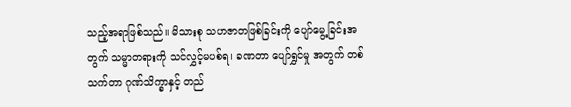သည့်အရာဖြစ်သည်။ မိသားစု သဟဇာတဖြစ်ခြင်းကို ပျော်မွေ့ခြင်းအတွက် သမ္မာတရားကို သင်လွှင့်မပစ်ရ၊ ခဏတာ ပျော်ရွှင်မှု အတွက် တစ်သက်တာ ဂုဏ်သိက္ခာနှင့် တည်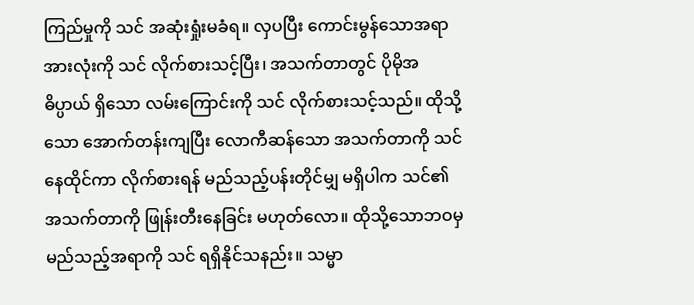ကြည်မှုကို သင် အဆုံးရှုံးမခံရ။ လှပပြီး ကောင်းမွန်သောအရာအားလုံးကို သင် လိုက်စားသင့်ပြီး၊ အသက်တာတွင် ပိုမိုအဓိပ္ပာယ် ရှိသော လမ်းကြောင်းကို သင် လိုက်စားသင့်သည်။ ထိုသို့သော အောက်တန်းကျပြီး လောကီဆန်သော အသက်တာကို သင်နေထိုင်ကာ လိုက်စားရန် မည်သည့်ပန်းတိုင်မျှ မရှိပါက သင်၏ အသက်တာကို ဖြုန်းတီးနေခြင်း မဟုတ်လော။ ထိုသို့သောဘဝမှ မည်သည့်အရာကို သင် ရရှိနိုင်သနည်း။ သမ္မာ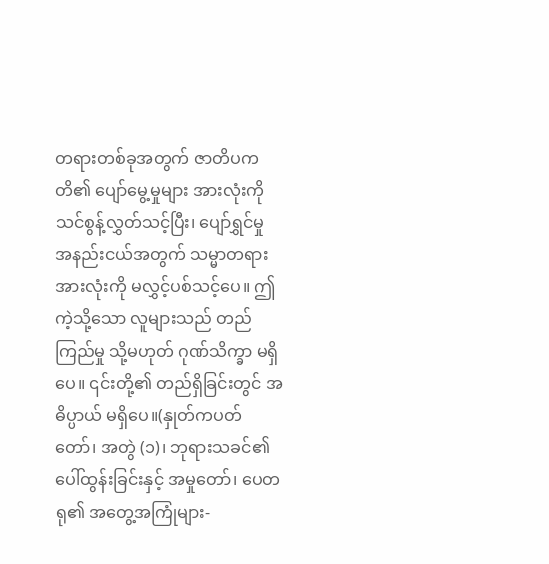တရားတစ်ခုအတွက် ဇာတိပကတိ၏ ပျော်မွေ့မှုများ အားလုံးကို သင်စွန့်လွှတ်သင့်ပြီး၊ ပျော်ရွှင်မှု အနည်းငယ်အတွက် သမ္မာတရားအားလုံးကို မလွှင့်ပစ်သင့်ပေ။ ဤကဲ့သို့သော လူများသည် တည်ကြည်မှု သို့မဟုတ် ဂုဏ်သိက္ခာ မရှိပေ။ ၎င်းတို့၏ တည်ရှိခြင်းတွင် အဓိပ္ပာယ် မရှိပေ။(နှုတ်ကပတ်တော်၊ အတွဲ (၁)၊ ဘုရားသခင်၏ ပေါ်ထွန်းခြင်းနှင့် အမှုတော်၊ ပေတရု၏ အတွေ့အကြုံများ-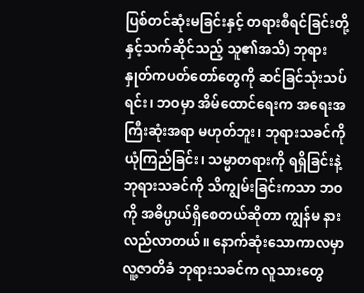ပြစ်တင်ဆုံးမခြင်းနှင့် တရားစီရင်ခြင်းတို့နှင့်သက်ဆိုင်သည့် သူ၏အသိ) ဘုရားနှုတ်ကပတ်တော်တွေကို ဆင်ခြင်သုံးသပ်ရင်း၊ ဘဝမှာ အိမ်ထောင်ရေးက အရေးအကြီးဆုံးအရာ မဟုတ်ဘူး၊ ဘုရားသခင်ကို ယုံကြည်ခြင်း၊ သမ္မာတရားကို ရရှိခြင်းနဲ့ ဘုရားသခင်ကို သိကျွမ်းခြင်းကသာ ဘဝကို အဓိပ္ပာယ်ရှိစေတယ်ဆိုတာ ကျွန်မ နားလည်လာတယ်။ နောက်ဆုံးသောကာလမှာ လူ့ဇာတိခံ ဘုရားသခင်က လူသားတွေ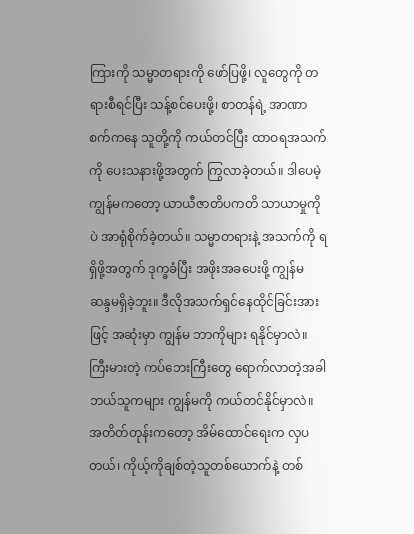ကြားကို သမ္မာတရားကို ဖော်ပြဖို့၊ လူတွေကို တရားစီရင်ပြီး သန့်စင်ပေးဖို့၊ စာတန်ရဲ့ အာဏာစက်ကနေ သူတို့ကို ကယ်တင်ပြီး ထာဝရအသက်ကို ပေးသနားဖို့အတွက် ကြွလာခဲ့တယ်။ ဒါပေမဲ့ ကျွန်မကတော့ ယာယီဇာတိပကတိ သာယာမှုကိုပဲ အာရုံစိုက်ခဲ့တယ်။ သမ္မာတရားနဲ့ အသက်ကို ရရှိဖို့အတွက် ဒုက္ခခံပြီး အဖိုးအခပေးဖို့ ကျွန်မ ဆန္ဒမရှိခဲ့ဘူး။ ဒီလိုအသက်ရှင်နေထိုင်ခြင်းအားဖြင့် အဆုံးမှာ ကျွန်မ ဘာကိုများ ရနိုင်မှာလဲ။ ကြီးမားတဲ့ ကပ်ဘေးကြီးတွေ ရောက်လာတဲ့အခါ ဘယ်သူကများ ကျွန်မကို ကယ်တင်နိုင်မှာလဲ။ အတိတ်တုန်းကတော့ အိမ်ထောင်ရေးက လှပတယ်၊ ကိုယ့်ကိုချစ်တဲ့သူတစ်ယောက်နဲ့ တစ်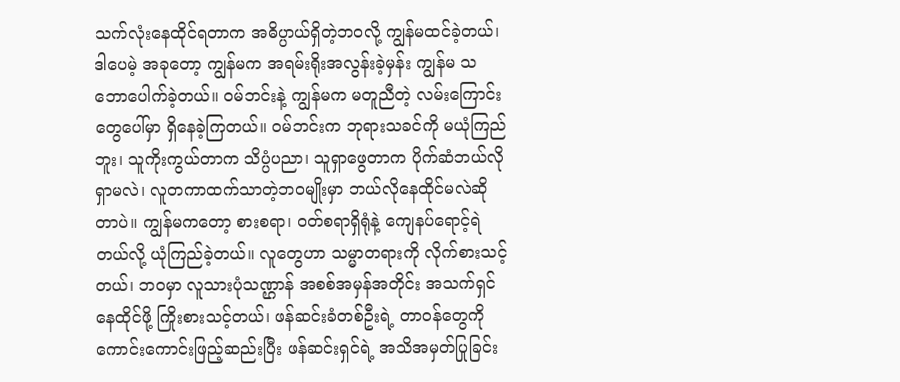သက်လုံးနေထိုင်ရတာက အဓိပ္ပာယ်ရှိတဲ့ဘဝလို့ ကျွန်မထင်ခဲ့တယ်၊ ဒါပေမဲ့ အခုတော့ ကျွန်မက အရမ်းရိုးအလွန်းခဲ့မှန်း ကျွန်မ သဘောပေါက်ခဲ့တယ်။ ဝမ်ဘင်းနဲ့ ကျွန်မက မတူညီတဲ့ လမ်းကြောင်းတွေပေါ်မှာ ရှိနေခဲ့ကြတယ်။ ဝမ်ဘင်းက ဘုရားသခင်ကို မယုံကြည်ဘူး၊ သူကိုးကွယ်တာက သိပ္ပံပညာ၊ သူရှာဖွေတာက ပိုက်ဆံဘယ်လိုရှာမလဲ၊ လူတကာထက်သာတဲ့ဘဝမျိုးမှာ ဘယ်လိုနေထိုင်မလဲဆိုတာပဲ။ ကျွန်မကတော့ စားစရာ၊ ဝတ်စရာရှိရုံနဲ့ ကျေနပ်ရောင့်ရဲတယ်လို့ ယုံကြည်ခဲ့တယ်။ လူတွေဟာ သမ္မာတရားကို လိုက်စားသင့်တယ်၊ ဘဝမှာ လူသားပုံသဏ္ဌာန် အစစ်အမှန်အတိုင်း အသက်ရှင်နေထိုင်ဖို့ ကြိုးစားသင့်တယ်၊ ဖန်ဆင်းခံတစ်ဦးရဲ့ တာဝန်တွေကို ကောင်းကောင်းဖြည့်ဆည်းပြီး ဖန်ဆင်းရှင်ရဲ့ အသိအမှတ်ပြုခြင်း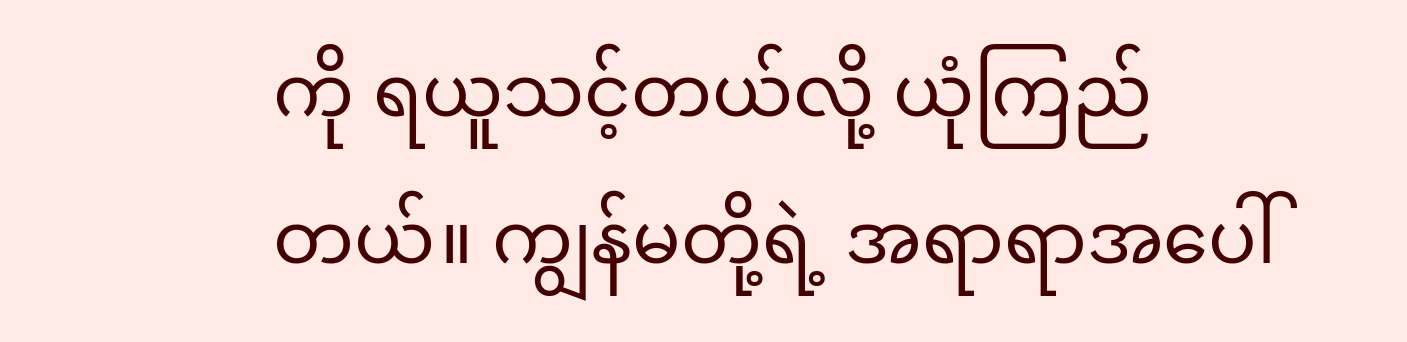ကို ရယူသင့်တယ်လို့ ယုံကြည်တယ်။ ကျွန်မတို့ရဲ့ အရာရာအပေါ်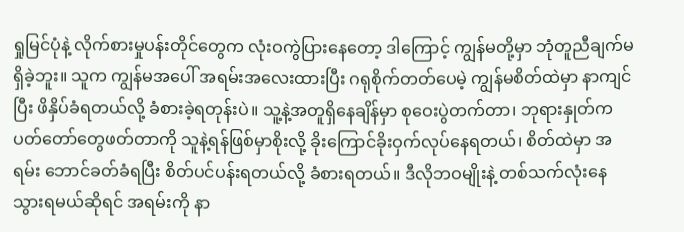ရှုမြင်ပုံနဲ့ လိုက်စားမှုပန်းတိုင်တွေက လုံးဝကွဲပြားနေတော့ ဒါကြောင့် ကျွန်မတို့မှာ ဘုံတူညီချက်မရှိခဲ့ဘူး။ သူက ကျွန်မအပေါ် အရမ်းအလေးထားပြီး ဂရုစိုက်တတ်ပေမဲ့ ကျွန်မစိတ်ထဲမှာ နာကျင်ပြီး ဖိနှိပ်ခံရတယ်လို့ ခံစားခဲ့ရတုန်းပဲ။ သူ့နဲ့အတူရှိနေချိန်မှာ စုဝေးပွဲတက်တာ၊ ဘုရားနှုတ်ကပတ်တော်တွေဖတ်တာကို သူနဲ့ရန်ဖြစ်မှာစိုးလို့ ခိုးကြောင်ခိုးဝှက်လုပ်နေရတယ်၊ စိတ်ထဲမှာ အရမ်း ဘောင်ခတ်ခံရပြီး စိတ်ပင်ပန်းရတယ်လို့ ခံစားရတယ်။ ဒီလိုဘဝမျိုးနဲ့ တစ်သက်လုံးနေသွားရမယ်ဆိုရင် အရမ်းကို နာ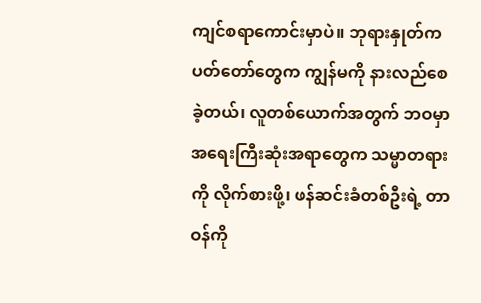ကျင်စရာကောင်းမှာပဲ။ ဘုရားနှုတ်ကပတ်တော်တွေက ကျွန်မကို နားလည်စေခဲ့တယ်၊ လူတစ်ယောက်အတွက် ဘဝမှာ အရေးကြီးဆုံးအရာတွေက သမ္မာတရားကို လိုက်စားဖို့၊ ဖန်ဆင်းခံတစ်ဦးရဲ့ တာဝန်ကို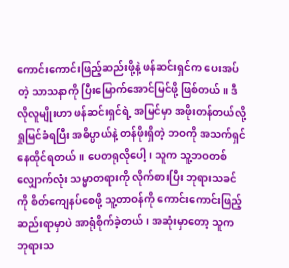ကောင်းကောင်းဖြည့်ဆည်းဖို့နဲ့ ဖန်ဆင်းရှင်က ပေးအပ်တဲ့ သာသနာကို ပြီးမြောက်အောင်မြင်ဖို့ ဖြစ်တယ်။ ဒီလိုလူမျိုးဟာ ဖန်ဆင်းရှင်ရဲ့ အမြင်မှာ အဖိုးတန်တယ်လို့ ရှုမြင်ခံရပြီး အဓိပ္ပာယ်နဲ့ တန်ဖိုးရှိတဲ့ ဘဝကို အသက်ရှင်နေထိုင်ရတယ်။ ပေတရုလိုပေါ့၊ သူက သူ့ဘဝတစ်လျှောက်လုံး သမ္မာတရားကို လိုက်စားပြီး ဘုရားသခင်ကို စိတ်ကျေနပ်စေဖို့ သူ့တာဝန်ကို ကောင်းကောင်းဖြည့်ဆည်းရာမှာပဲ အာရုံစိုက်ခဲ့တယ်၊ အဆုံးမှာတော့ သူက ဘုရားသ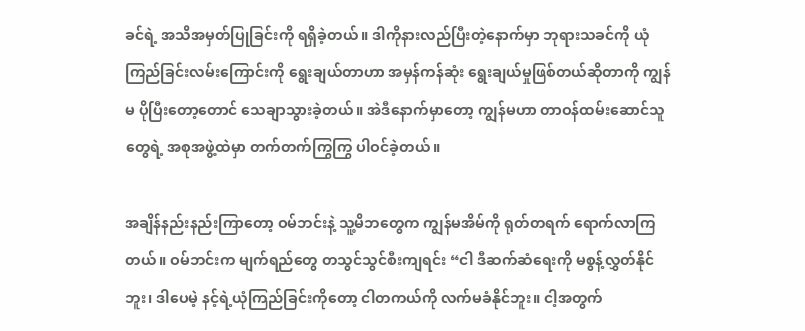ခင်ရဲ့ အသိအမှတ်ပြုခြင်းကို ရရှိခဲ့တယ်။ ဒါကိုနားလည်ပြီးတဲ့နောက်မှာ ဘုရားသခင်ကို ယုံကြည်ခြင်းလမ်းကြောင်းကို ရွေးချယ်တာဟာ အမှန်ကန်ဆုံး ရွေးချယ်မှုဖြစ်တယ်ဆိုတာကို ကျွန်မ ပိုပြီးတော့တောင် သေချာသွားခဲ့တယ်။ အဲဒီနောက်မှာတော့ ကျွန်မဟာ တာဝန်ထမ်းဆောင်သူတွေရဲ့ အစုအဖွဲ့ထဲမှာ တက်တက်ကြွကြွ ပါဝင်ခဲ့တယ်။

အချိန်နည်းနည်းကြာတော့ ဝမ်ဘင်းနဲ့ သူ့မိဘတွေက ကျွန်မအိမ်ကို ရုတ်တရက် ရောက်လာကြတယ်။ ဝမ်ဘင်းက မျက်ရည်တွေ တသွင်သွင်စီးကျရင်း “ငါ ဒီဆက်ဆံရေးကို မစွန့်လွှတ်နိုင်ဘူး၊ ဒါပေမဲ့ နင့်ရဲ့ယုံကြည်ခြင်းကိုတော့ ငါတကယ်ကို လက်မခံနိုင်ဘူး။ ငါ့အတွက်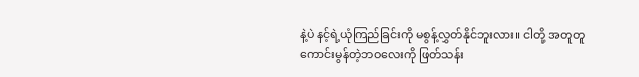နဲ့ပဲ နင့်ရဲ့ယုံကြည်ခြင်းကို မစွန့်လွှတ်နိုင်ဘူးလား။ ငါတို့ အတူတူ ကောင်းမွန်တဲ့ဘဝလေးကို ဖြတ်သန်း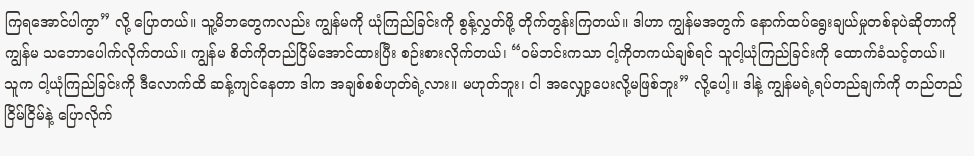ကြရအောင်ပါကွာ” လို့ ပြောတယ်။ သူ့မိဘတွေကလည်း ကျွန်မကို ယုံကြည်ခြင်းကို စွန့်လွှတ်ဖို့ တိုက်တွန်းကြတယ်။ ဒါဟာ ကျွန်မအတွက် နောက်ထပ်ရွေးချယ်မှုတစ်ခုပဲဆိုတာကို ကျွန်မ သဘောပေါက်လိုက်တယ်။ ကျွန်မ စိတ်ကိုတည်ငြိမ်အောင်ထားပြီး စဉ်းစားလိုက်တယ်၊ “ဝမ်ဘင်းကသာ ငါ့ကိုတကယ်ချစ်ရင် သူငါ့ယုံကြည်ခြင်းကို ထောက်ခံသင့်တယ်။ သူက ငါ့ယုံကြည်ခြင်းကို ဒီလောက်ထိ ဆန့်ကျင်နေတာ ဒါက အချစ်စစ်ဟုတ်ရဲ့လား။ မဟုတ်ဘူး၊ ငါ အလျှော့ပေးလို့မဖြစ်ဘူး” လို့ပေါ့။ ဒါနဲ့ ကျွန်မရဲ့ရပ်တည်ချက်ကို တည်တည်ငြိမ်ငြိမ်နဲ့ ပြောလိုက်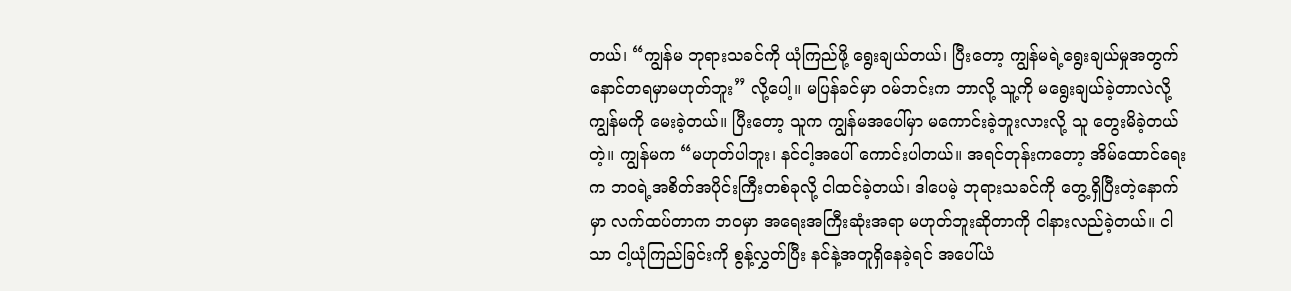တယ်၊ “ကျွန်မ ဘုရားသခင်ကို ယုံကြည်ဖို့ ရွေးချယ်တယ်၊ ပြီးတော့ ကျွန်မရဲ့ရွေးချယ်မှုအတွက် နောင်တရမှာမဟုတ်ဘူး” လို့ပေါ့။ မပြန်ခင်မှာ ဝမ်ဘင်းက ဘာလို့ သူ့ကို မရွေးချယ်ခဲ့တာလဲလို့ ကျွန်မကို မေးခဲ့တယ်။ ပြီးတော့ သူက ကျွန်မအပေါ်မှာ မကောင်းခဲ့ဘူးလားလို့ သူ တွေးမိခဲ့တယ်တဲ့။ ကျွန်မက “မဟုတ်ပါဘူး၊ နင်ငါ့အပေါ် ကောင်းပါတယ်။ အရင်တုန်းကတော့ အိမ်ထောင်ရေးက ဘဝရဲ့အစိတ်အပိုင်းကြီးတစ်ခုလို့ ငါထင်ခဲ့တယ်၊ ဒါပေမဲ့ ဘုရားသခင်ကို တွေ့ရှိပြီးတဲ့နောက်မှာ လက်ထပ်တာက ဘဝမှာ အရေးအကြီးဆုံးအရာ မဟုတ်ဘူးဆိုတာကို ငါနားလည်ခဲ့တယ်။ ငါသာ ငါ့ယုံကြည်ခြင်းကို စွန့်လွှတ်ပြီး နင်နဲ့အတူရှိနေခဲ့ရင် အပေါ်ယံ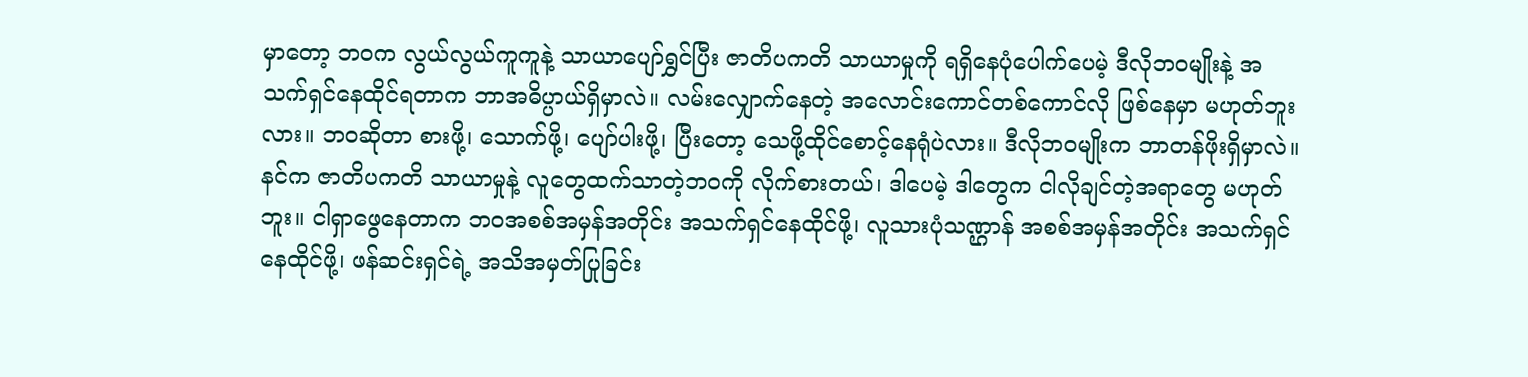မှာတော့ ဘဝက လွယ်လွယ်ကူကူနဲ့ သာယာပျော်ရွှင်ပြီး ဇာတိပကတိ သာယာမှုကို ရရှိနေပုံပေါက်ပေမဲ့ ဒီလိုဘဝမျိုးနဲ့ အသက်ရှင်နေထိုင်ရတာက ဘာအဓိပ္ပာယ်ရှိမှာလဲ။ လမ်းလျှောက်နေတဲ့ အလောင်းကောင်တစ်ကောင်လို ဖြစ်နေမှာ မဟုတ်ဘူးလား။ ဘဝဆိုတာ စားဖို့၊ သောက်ဖို့၊ ပျော်ပါးဖို့၊ ပြီးတော့ သေဖို့ထိုင်စောင့်နေရုံပဲလား။ ဒီလိုဘဝမျိုးက ဘာတန်ဖိုးရှိမှာလဲ။ နင်က ဇာတိပကတိ သာယာမှုနဲ့ လူတွေထက်သာတဲ့ဘဝကို လိုက်စားတယ်၊ ဒါပေမဲ့ ဒါတွေက ငါလိုချင်တဲ့အရာတွေ မဟုတ်ဘူး။ ငါရှာဖွေနေတာက ဘဝအစစ်အမှန်အတိုင်း အသက်ရှင်နေထိုင်ဖို့၊ လူသားပုံသဏ္ဌာန် အစစ်အမှန်အတိုင်း အသက်ရှင်နေထိုင်ဖို့၊ ဖန်ဆင်းရှင်ရဲ့ အသိအမှတ်ပြုခြင်း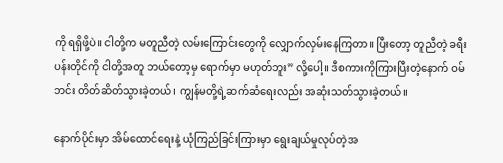ကို ရရှိဖို့ပဲ။ ငါတို့က မတူညီတဲ့ လမ်းကြောင်းတွေကို လျှောက်လှမ်းနေကြတာ။ ပြီးတော့ တူညီတဲ့ ခရီးပန်းတိုင်ကို ငါတို့အတူ ဘယ်တော့မှ ရောက်မှာ မဟုတ်ဘူး” လို့ပေါ့။ ဒီစကားကိုကြားပြီးတဲ့နောက် ဝမ်ဘင်း တိတ်ဆိတ်သွားခဲ့တယ်၊ ကျွန်မတို့ရဲ့ဆက်ဆံရေးလည်း အဆုံးသတ်သွားခဲ့တယ်။

နောက်ပိုင်းမှာ အိမ်ထောင်ရေးနဲ့ ယုံကြည်ခြင်းကြားမှာ ရွေးချယ်မှုလုပ်တဲ့အ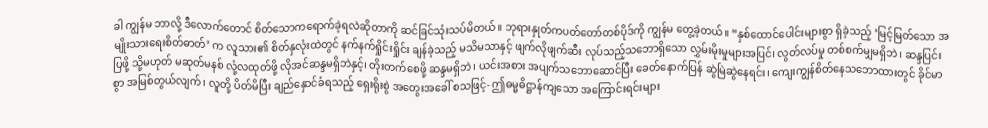ခါ ကျွန်မ ဘာလို့ ဒီလောက်တောင် စိတ်သောကရောက်ခဲ့ရလဲဆိုတာကို ဆင်ခြင်သုံးသပ်မိတယ်။ ဘုရားနှုတ်ကပတ်တော်တစ်ပိုဒ်ကို ကျွန်မ တွေ့ခဲ့တယ်။ “နှစ်ထောင်ပေါင်းများစွာ ရှိခဲ့သည့် ‘မြင့်မြတ်သော အမျိုးသားရေးစိတ်ဓာတ်’ က လူသား၏ စိတ်နှလုံးထဲတွင် နက်နက်ရှိုင်းရှိုင်း ချန်ခဲ့သည့် မသိမသာနှင့် ဖျက်လိုဖျက်ဆီး လုပ်သည့်သဘောရှိသော လွှမ်းမိုးမှုများအပြင်၊ လွတ်လပ်မှု တစ်စက်မျှမရှိဘဲ၊ ဆန္ဒပြင်းပြဖို့ သို့မဟုတ် မဆုတ်မနစ် လုံ့လထုတ်ဖို့ လိုအင်ဆန္ဒမရှိဘဲနှင့်၊ တိုးတက်စေဖို့ ဆန္ဒမရှိဘဲ၊ ယင်းအစား အပျက်သဘောဆောင်ပြီး ခေတ်နောက်ပြန် ဆွဲမြဲဆွဲနေရင်း၊ ကျေးကျွန်စိတ်နေသဘောထားတွင် ခိုင်မာစွာ အမြစ်တွယ်လျက်၊ လူတို့ ပိတ်မိပြီး ချည်နှောင်ခံရသည့် ရှေးရိုးစွဲ အတွေးအခေါ် စသဖြင့်- ဤဓမ္မဓိဋ္ဌာန်ကျသော အကြောင်းရင်းများ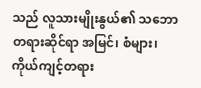သည် လူသားမျိုးနွယ်၏ သဘောတရားဆိုင်ရာ အမြင်၊ စံများ၊ ကိုယ်ကျင့်တရား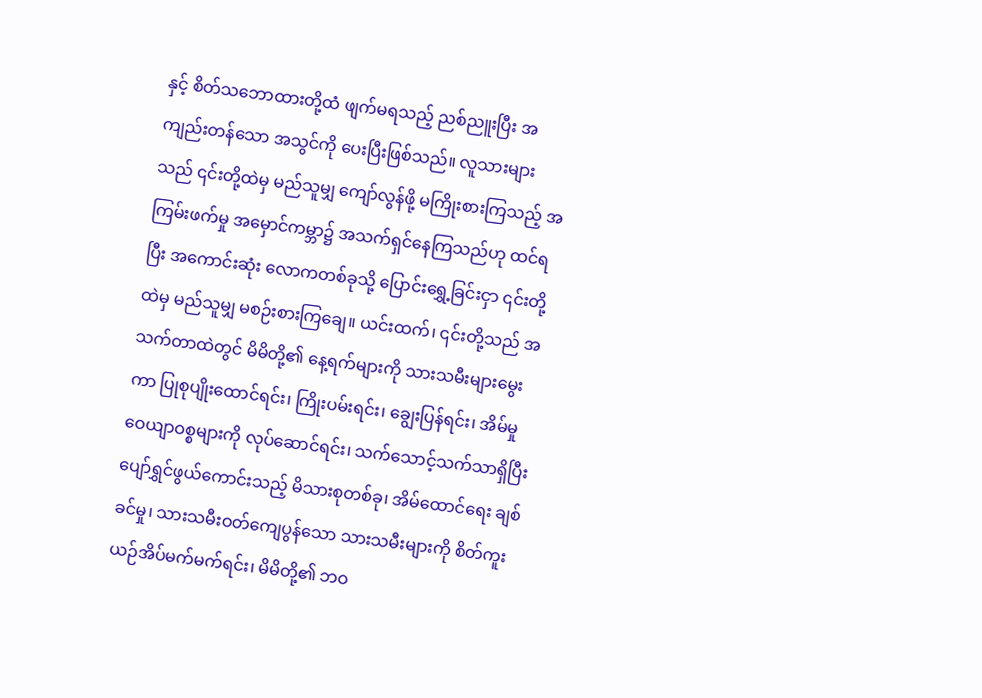နှင့် စိတ်သဘောထားတို့ထံ ဖျက်မရသည့် ညစ်ညူးပြီး အကျည်းတန်သော အသွင်ကို ပေးပြီးဖြစ်သည်။ လူသားများသည် ၎င်းတို့ထဲမှ မည်သူမျှ ကျော်လွန်ဖို့ မကြိုးစားကြသည့် အကြမ်းဖက်မှု အမှောင်ကမ္ဘာ၌ အသက်ရှင်နေကြသည်ဟု ထင်ရပြီး အကောင်းဆုံး လောကတစ်ခုသို့ ပြောင်းရွှေ့ခြင်းငှာ ၎င်းတို့ထဲမှ မည်သူမျှ မစဉ်းစားကြချေ။ ယင်းထက်၊ ၎င်းတို့သည် အသက်တာထဲတွင် မိမိတို့၏ နေ့ရက်များကို သားသမီးများမွေးကာ ပြုစုပျိုးထောင်ရင်း၊ ကြိုးပမ်းရင်း၊ ချွေးပြန်ရင်း၊ အိမ်မှုဝေယျာဝစ္စများကို လုပ်ဆောင်ရင်း၊ သက်သောင့်သက်သာရှိပြီး ပျော်ရွှင်ဖွယ်ကောင်းသည့် မိသားစုတစ်ခု၊ အိမ်ထောင်ရေး ချစ်ခင်မှု၊ သားသမီးဝတ်ကျေပွန်သော သားသမီးများကို စိတ်ကူးယဉ်အိပ်မက်မက်ရင်း၊ မိမိတို့၏ ဘဝ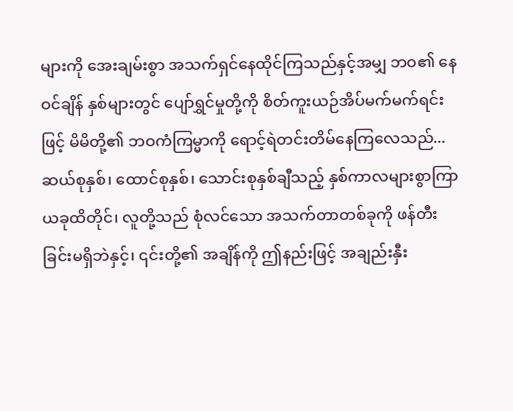များကို အေးချမ်းစွာ အသက်ရှင်နေထိုင်ကြသည်နှင့်အမျှ ဘဝ၏ နေဝင်ချိန် နှစ်များတွင် ပျော်ရွှင်မှုတို့ကို စိတ်ကူးယဉ်အိပ်မက်မက်ရင်းဖြင့် မိမိတို့၏ ဘဝကံကြမ္မာကို ရောင့်ရဲတင်းတိမ်နေကြလေသည်...ဆယ်စုနှစ်၊ ထောင်စုနှစ်၊ သောင်းစုနှစ်ချီသည့် နှစ်ကာလများစွာကြာ ယခုထိတိုင်၊ လူတို့သည် စုံလင်သော အသက်တာတစ်ခုကို ဖန်တီးခြင်းမရှိဘဲနှင့်၊ ၎င်းတို့၏ အချိန်ကို ဤနည်းဖြင့် အချည်းနှီး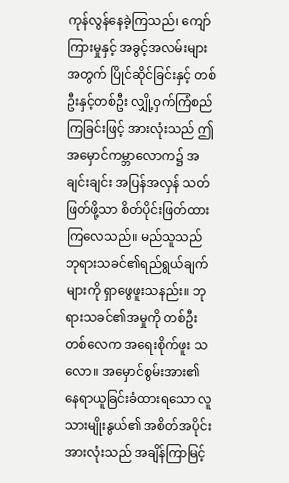ကုန်လွန်နေခဲ့ကြသည်၊ ကျော်ကြားမှုနှင့် အခွင့်အလမ်းများအတွက် ပြိုင်ဆိုင်ခြင်းနှင့် တစ်ဦးနှင့်တစ်ဦး လျှို့ဝှက်ကြံစည်ကြခြင်းဖြင့် အားလုံးသည် ဤအမှောင်ကမ္ဘာလောက၌ အချင်းချင်း အပြန်အလှန် သတ်ဖြတ်ဖို့သာ စိတ်ပိုင်းဖြတ်ထားကြလေသည်။ မည်သူသည် ဘုရားသခင်၏ရည်ရွယ်ချက်များကို ရှာဖွေဖူးသနည်း။ ဘုရားသခင်၏အမှုကို တစ်ဦးတစ်လေက အရေးစိုက်ဖူး သလော။ အမှောင်စွမ်းအား၏ နေရာယူခြင်းခံထားရသော လူသားမျိုးနွယ်၏ အစိတ်အပိုင်းအားလုံးသည် အချိန်ကြာမြင့်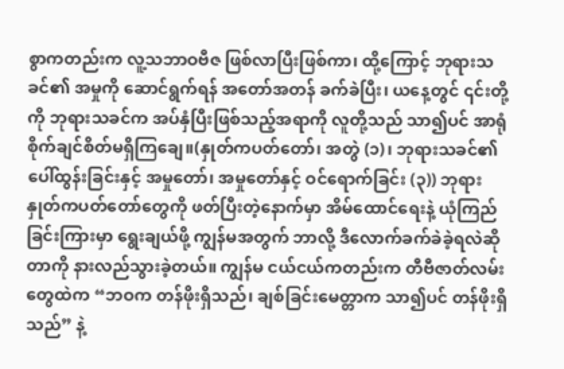စွာကတည်းက လူ့သဘာဝဗီဇ ဖြစ်လာပြီးဖြစ်ကာ၊ ထို့ကြောင့် ဘုရားသခင်၏ အမှုကို ဆောင်ရွက်ရန် အတော်အတန် ခက်ခဲပြီး၊ ယနေ့တွင် ၎င်းတို့ကို ဘုရားသခင်က အပ်နှံပြီးဖြစ်သည့်အရာကို လူတို့သည် သာ၍ပင် အာရုံစိုက်ချင်စိတ်မရှိကြချေ။(နှုတ်ကပတ်တော်၊ အတွဲ (၁)၊ ဘုရားသခင်၏ ပေါ်ထွန်းခြင်းနှင့် အမှုတော်၊ အမှုတော်နှင့် ဝင်ရောက်ခြင်း (၃)) ဘုရားနှုတ်ကပတ်တော်တွေကို ဖတ်ပြီးတဲ့နောက်မှာ အိမ်ထောင်ရေးနဲ့ ယုံကြည်ခြင်းကြားမှာ ရွေးချယ်ဖို့ ကျွန်မအတွက် ဘာလို့ ဒီလောက်ခက်ခဲခဲ့ရလဲဆိုတာကို နားလည်သွားခဲ့တယ်။ ကျွန်မ ငယ်ငယ်ကတည်းက တီဗီဇာတ်လမ်းတွေထဲက “ဘဝက တန်ဖိုးရှိသည်၊ ချစ်ခြင်းမေတ္တာက သာ၍ပင် တန်ဖိုးရှိသည်” နဲ့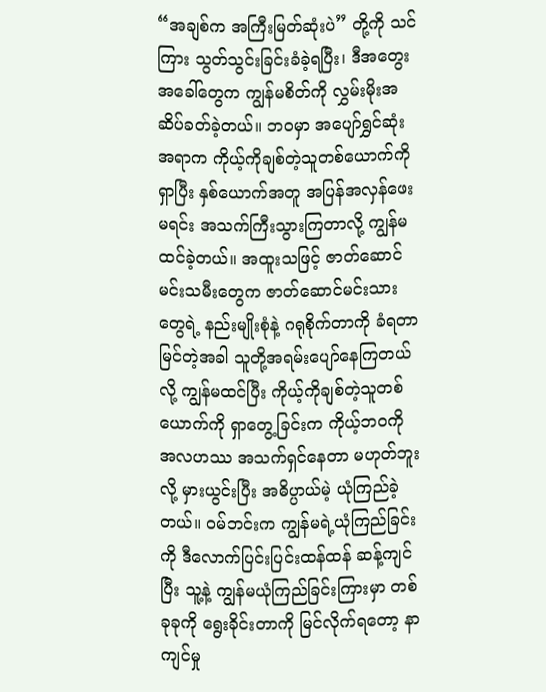“အချစ်က အကြီးမြတ်ဆုံးပဲ” တို့ကို သင်ကြား သွတ်သွင်းခြင်းခံခဲ့ရပြီး၊ ဒီအတွေးအခေါ်တွေက ကျွန်မစိတ်ကို လွှမ်းမိုးအဆိပ်ခတ်ခဲ့တယ်။ ဘဝမှာ အပျော်ရွှင်ဆုံးအရာက ကိုယ့်ကိုချစ်တဲ့သူတစ်ယောက်ကိုရှာပြီး နှစ်ယောက်အတူ အပြန်အလှန်ဖေးမရင်း အသက်ကြီးသွားကြတာလို့ ကျွန်မ ထင်ခဲ့တယ်။ အထူးသဖြင့် ဇာတ်ဆောင်မင်းသမီးတွေက ဇာတ်ဆောင်မင်းသားတွေရဲ့ နည်းမျိုးစုံနဲ့ ဂရုစိုက်တာကို ခံရတာမြင်တဲ့အခါ သူတို့အရမ်းပျော်နေကြတယ်လို့ ကျွန်မထင်ပြီး ကိုယ့်ကိုချစ်တဲ့သူတစ်ယောက်ကို ရှာတွေ့ခြင်းက ကိုယ့်ဘဝကို အလဟဿ အသက်ရှင်နေတာ မဟုတ်ဘူးလို့ မှားယွင်းပြီး အဓိပ္ပာယ်မဲ့ ယုံကြည်ခဲ့တယ်။ ဝမ်ဘင်းက ကျွန်မရဲ့ယုံကြည်ခြင်းကို ဒီလောက်ပြင်းပြင်းထန်ထန် ဆန့်ကျင်ပြီး သူ့နဲ့ ကျွန်မယုံကြည်ခြင်းကြားမှာ တစ်ခုခုကို ရွေးခိုင်းတာကို မြင်လိုက်ရတော့ နာကျင်မှု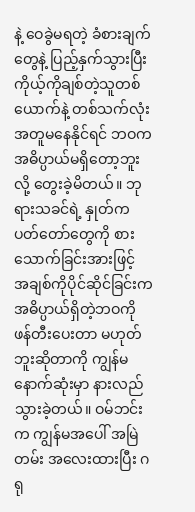နဲ့ ဝေခွဲမရတဲ့ ခံစားချက်တွေနဲ့ ပြည့်နှက်သွားပြီး ကိုယ့်ကိုချစ်တဲ့သူတစ်ယောက်နဲ့ တစ်သက်လုံးအတူမနေနိုင်ရင် ဘဝက အဓိပ္ပာယ်မရှိတော့ဘူးလို့ တွေးခဲ့မိတယ်။ ဘုရားသခင်ရဲ့ နှုတ်ကပတ်တော်တွေကို စားသောက်ခြင်းအားဖြင့် အချစ်ကိုပိုင်ဆိုင်ခြင်းက အဓိပ္ပာယ်ရှိတဲ့ဘဝကို ဖန်တီးပေးတာ မဟုတ်ဘူးဆိုတာကို ကျွန်မ နောက်ဆုံးမှာ နားလည်သွားခဲ့တယ်။ ဝမ်ဘင်းက ကျွန်မအပေါ် အမြဲတမ်း အလေးထားပြီး ဂရု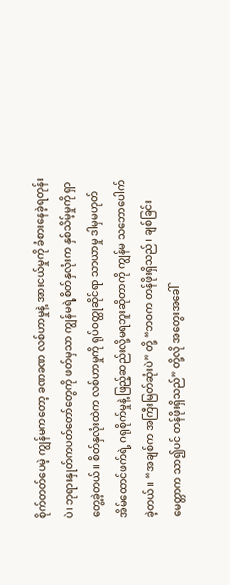စိုက်တတ်ပေမဲ့ ကျွန်မကတော့ ခဏခဏ လစ်ဟာမှုနဲ့ အားငယ်မှုကို ခံစားနေခဲ့ရတုန်းပဲ၊ ဘုရားနှုတ်ကပတ်တော်တွေကို ဖတ်မှသာ ကျွန်မရဲ့စိတ်နှလုံးက နှစ်သိမ့်မှုကို ရှာတွေ့ခဲ့တယ်။ စိတ်နှလုံးထဲက လစ်ဟာမှုကို ရုပ်ဝတ္ထုဆိုင်ရာ သာယာမှု ဒါမှမဟုတ် အိမ်ထောင်ဖက်ရဲ့ ဂရုစိုက်မှုနဲ့ ဖြည့်ဆည်းလို့မရဘူးဆိုတာကို ကျွန်မ သဘောပေါက်ခဲ့တယ်။ “အချစ်က အကြီးမြတ်ဆုံးပဲ” တို့ “ဘဝက တန်ဖိုးရှိသည်၊ ချစ်ခြင်းမေတ္တာက သာ၍ပင် တန်ဖိုးရှိသည်” တို့လို အတွေးအခေါ်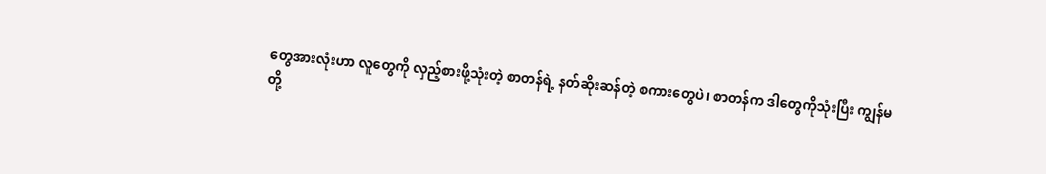တွေအားလုံးဟာ လူတွေကို လှည့်စားဖို့သုံးတဲ့ စာတန်ရဲ့ နတ်ဆိုးဆန်တဲ့ စကားတွေပဲ၊ စာတန်က ဒါတွေကိုသုံးပြီး ကျွန်မတို့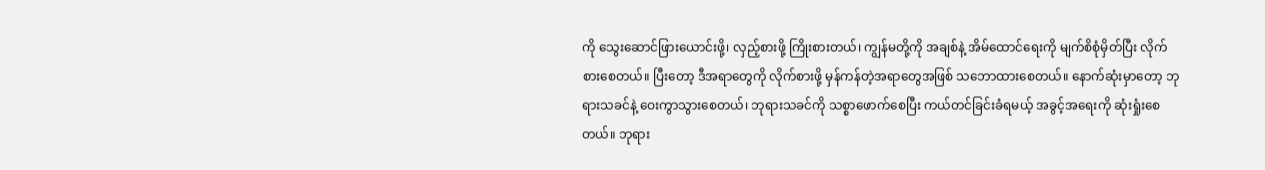ကို သွေးဆောင်ဖြားယောင်းဖို့၊ လှည့်စားဖို့ ကြိုးစားတယ်၊ ကျွန်မတို့ကို အချစ်နဲ့ အိမ်ထောင်ရေးကို မျက်စိစုံမှိတ်ပြီး လိုက်စားစေတယ်။ ပြီးတော့ ဒီအရာတွေကို လိုက်စားဖို့ မှန်ကန်တဲ့အရာတွေအဖြစ် သဘောထားစေတယ်။ နောက်ဆုံးမှာတော့ ဘုရားသခင်နဲ့ ဝေးကွာသွားစေတယ်၊ ဘုရားသခင်ကို သစ္စာဖောက်စေပြီး ကယ်တင်ခြင်းခံရမယ့် အခွင့်အရေးကို ဆုံးရှုံးစေတယ်။ ဘုရား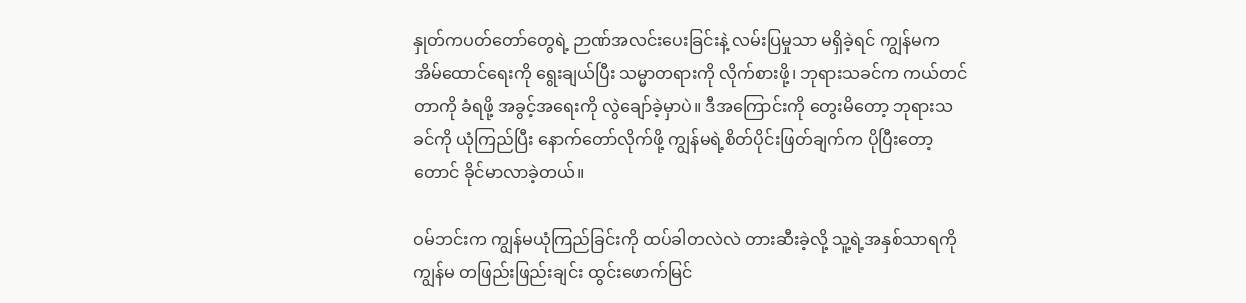နှုတ်ကပတ်တော်တွေရဲ့ ဉာဏ်အလင်းပေးခြင်းနဲ့ လမ်းပြမှုသာ မရှိခဲ့ရင် ကျွန်မက အိမ်ထောင်ရေးကို ရွေးချယ်ပြီး သမ္မာတရားကို လိုက်စားဖို့၊ ဘုရားသခင်က ကယ်တင်တာကို ခံရဖို့ အခွင့်အရေးကို လွဲချော်ခဲ့မှာပဲ။ ဒီအကြောင်းကို တွေးမိတော့ ဘုရားသခင်ကို ယုံကြည်ပြီး နောက်တော်လိုက်ဖို့ ကျွန်မရဲ့စိတ်ပိုင်းဖြတ်ချက်က ပိုပြီးတော့တောင် ခိုင်မာလာခဲ့တယ်။

ဝမ်ဘင်းက ကျွန်မယုံကြည်ခြင်းကို ထပ်ခါတလဲလဲ တားဆီးခဲ့လို့ သူ့ရဲ့အနှစ်သာရကို ကျွန်မ တဖြည်းဖြည်းချင်း ထွင်းဖောက်မြင်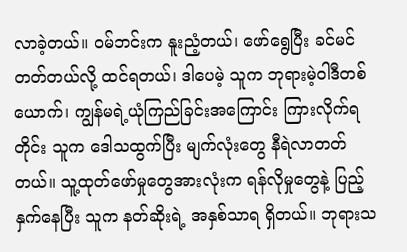လာခဲ့တယ်။ ဝမ်ဘင်းက နူးညံ့တယ်၊ ဖော်ရွေပြီး ခင်မင်တတ်တယ်လို့ ထင်ရတယ်၊ ဒါပေမဲ့ သူက ဘုရားမဲ့ဝါဒီတစ်ယောက်၊ ကျွန်မရဲ့ယုံကြည်ခြင်းအကြောင်း ကြားလိုက်ရတိုင်း သူက ဒေါသထွက်ပြီး မျက်လုံးတွေ နီရဲလာတတ်တယ်။ သူ့ထုတ်ဖော်မှုတွေအားလုံးက ရန်လိုမှုတွေနဲ့ ပြည့်နှက်နေပြီး သူက နတ်ဆိုးရဲ့ အနှစ်သာရ ရှိတယ်။ ဘုရားသ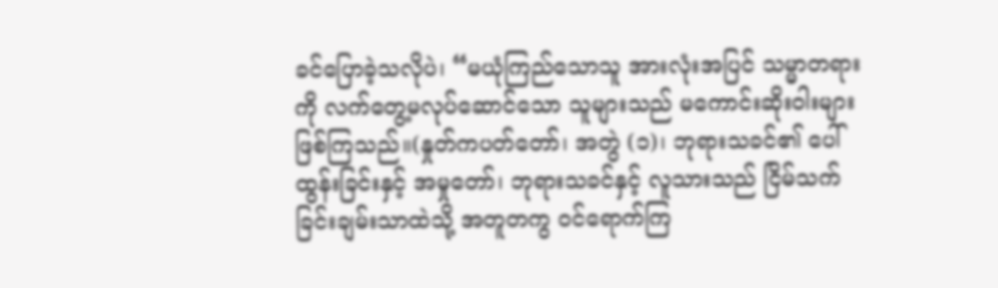ခင်ပြောခဲ့သလိုပဲ၊ “မယုံကြည်သောသူ အားလုံးအပြင် သမ္မာတရားကို လက်တွေ့မလုပ်ဆောင်သော သူများသည် မကောင်းဆိုးဝါးများ ဖြစ်ကြသည်။(နှုတ်ကပတ်တော်၊ အတွဲ (၁)၊ ဘုရားသခင်၏ ပေါ်ထွန်းခြင်းနှင့် အမှုတော်၊ ဘုရားသခင်နှင့် လူသားသည် ငြိမ်သက်ခြင်းချမ်းသာထဲသို့ အတူတကွ ဝင်ရောက်ကြ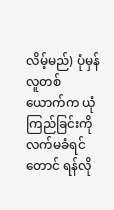လိမ့်မည်) ပုံမှန်လူတစ်ယောက်က ယုံကြည်ခြင်းကို လက်မခံရင်တောင် ရန်လို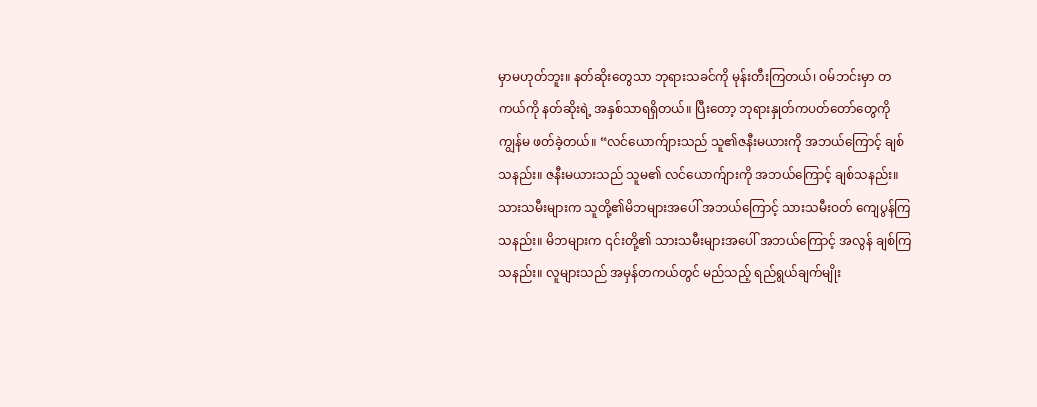မှာမဟုတ်ဘူး။ နတ်ဆိုးတွေသာ ဘုရားသခင်ကို မုန်းတီးကြတယ်၊ ဝမ်ဘင်းမှာ တကယ်ကို နတ်ဆိုးရဲ့ အနှစ်သာရရှိတယ်။ ပြီးတော့ ဘုရားနှုတ်ကပတ်တော်တွေကို ကျွန်မ ဖတ်ခဲ့တယ်။ “လင်ယောက်ျားသည် သူ၏ဇနီးမယားကို အဘယ်ကြောင့် ချစ်သနည်း။ ဇနီးမယားသည် သူမ၏ လင်ယောက်ျားကို အဘယ်ကြောင့် ချစ်သနည်း။ သားသမီးများက သူတို့၏မိဘများအပေါ် အဘယ်ကြောင့် သားသမီးဝတ် ကျေပွန်ကြသနည်း။ မိဘများက ၎င်းတို့၏ သားသမီးများအပေါ် အဘယ်ကြောင့် အလွန် ချစ်ကြသနည်း။ လူများသည် အမှန်တကယ်တွင် မည်သည့် ရည်ရွယ်ချက်မျိုး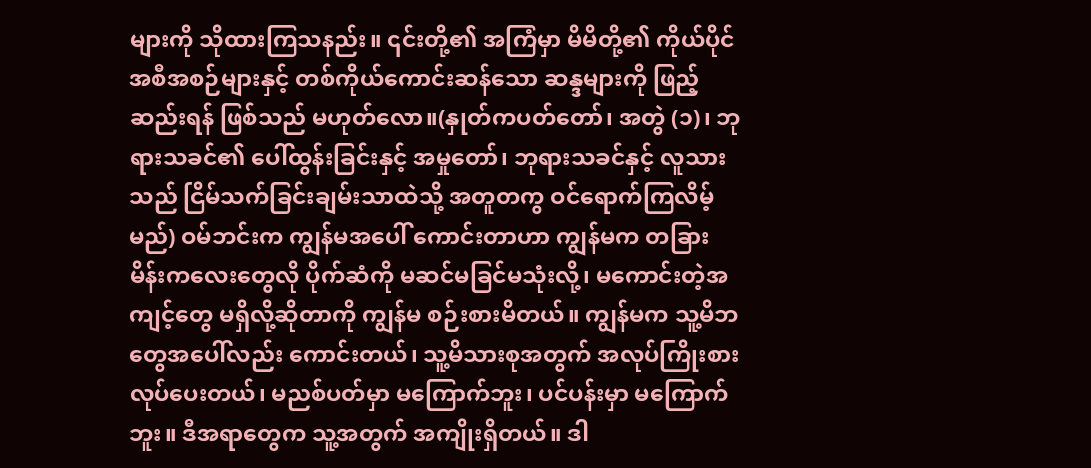များကို သိုထားကြသနည်း။ ၎င်းတို့၏ အကြံမှာ မိမိတို့၏ ကိုယ်ပိုင် အစီအစဉ်များနှင့် တစ်ကိုယ်ကောင်းဆန်သော ဆန္ဒများကို ဖြည့်ဆည်းရန် ဖြစ်သည် မဟုတ်လော။(နှုတ်ကပတ်တော်၊ အတွဲ (၁)၊ ဘုရားသခင်၏ ပေါ်ထွန်းခြင်းနှင့် အမှုတော်၊ ဘုရားသခင်နှင့် လူသားသည် ငြိမ်သက်ခြင်းချမ်းသာထဲသို့ အတူတကွ ဝင်ရောက်ကြလိမ့်မည်) ဝမ်ဘင်းက ကျွန်မအပေါ် ကောင်းတာဟာ ကျွန်မက တခြားမိန်းကလေးတွေလို ပိုက်ဆံကို မဆင်မခြင်မသုံးလို့၊ မကောင်းတဲ့အကျင့်တွေ မရှိလို့ဆိုတာကို ကျွန်မ စဉ်းစားမိတယ်။ ကျွန်မက သူ့မိဘတွေအပေါ်လည်း ကောင်းတယ်၊ သူ့မိသားစုအတွက် အလုပ်ကြိုးစားလုပ်ပေးတယ်၊ မညစ်ပတ်မှာ မကြောက်ဘူး၊ ပင်ပန်းမှာ မကြောက်ဘူး။ ဒီအရာတွေက သူ့အတွက် အကျိုးရှိတယ်။ ဒါ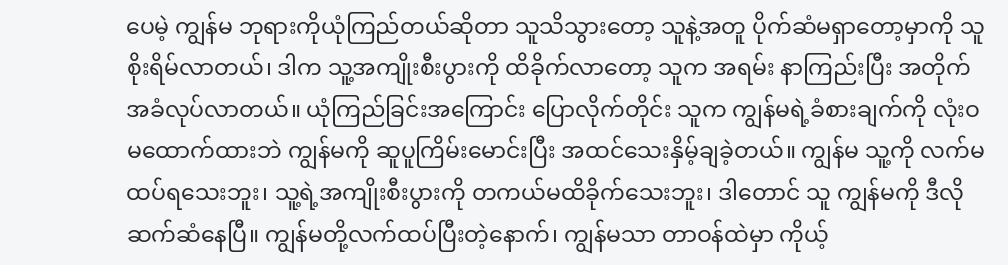ပေမဲ့ ကျွန်မ ဘုရားကိုယုံကြည်တယ်ဆိုတာ သူသိသွားတော့ သူနဲ့အတူ ပိုက်ဆံမရှာတော့မှာကို သူစိုးရိမ်လာတယ်၊ ဒါက သူ့အကျိုးစီးပွားကို ထိခိုက်လာတော့ သူက အရမ်း နာကြည်းပြီး အတိုက်အခံလုပ်လာတယ်။ ယုံကြည်ခြင်းအကြောင်း ပြောလိုက်တိုင်း သူက ကျွန်မရဲ့ခံစားချက်ကို လုံးဝမထောက်ထားဘဲ ကျွန်မကို ဆူပူကြိမ်းမောင်းပြီး အထင်သေးနှိမ့်ချခဲ့တယ်။ ကျွန်မ သူ့ကို လက်မထပ်ရသေးဘူး၊ သူ့ရဲ့အကျိုးစီးပွားကို တကယ်မထိခိုက်သေးဘူး၊ ဒါတောင် သူ ကျွန်မကို ဒီလိုဆက်ဆံနေပြီ။ ကျွန်မတို့လက်ထပ်ပြီးတဲ့နောက်၊ ကျွန်မသာ တာဝန်ထဲမှာ ကိုယ့်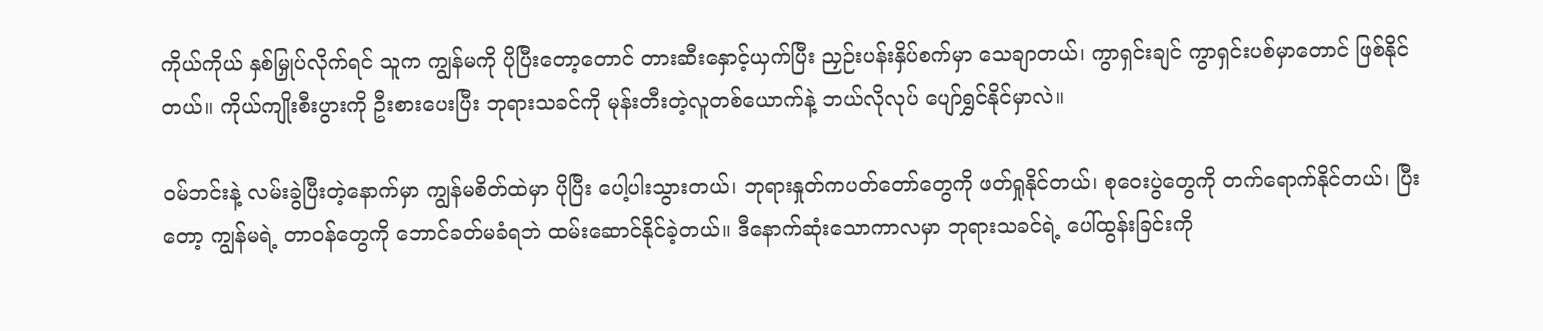ကိုယ်ကိုယ် နှစ်မြှုပ်လိုက်ရင် သူက ကျွန်မကို ပိုပြီးတော့တောင် တားဆီးနှောင့်ယှက်ပြီး ညှဉ်းပန်းနှိပ်စက်မှာ သေချာတယ်၊ ကွာရှင်းချင် ကွာရှင်းပစ်မှာတောင် ဖြစ်နိုင်တယ်။ ကိုယ်ကျိုးစီးပွားကို ဦးစားပေးပြီး ဘုရားသခင်ကို မုန်းတီးတဲ့လူတစ်ယောက်နဲ့ ဘယ်လိုလုပ် ပျော်ရွှင်နိုင်မှာလဲ။

ဝမ်ဘင်းနဲ့ လမ်းခွဲပြီးတဲ့နောက်မှာ ကျွန်မစိတ်ထဲမှာ ပိုပြီး ပေါ့ပါးသွားတယ်၊ ဘုရားနှုတ်ကပတ်တော်တွေကို ဖတ်ရှုနိုင်တယ်၊ စုဝေးပွဲတွေကို တက်ရောက်နိုင်တယ်၊ ပြီးတော့ ကျွန်မရဲ့ တာဝန်တွေကို ဘောင်ခတ်မခံရဘဲ ထမ်းဆောင်နိုင်ခဲ့တယ်။ ဒီနောက်ဆုံးသောကာလမှာ ဘုရားသခင်ရဲ့ ပေါ်ထွန်းခြင်းကို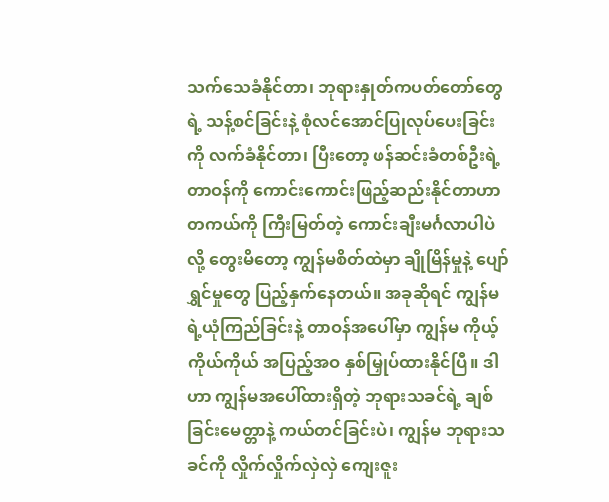သက်သေခံနိုင်တာ၊ ဘုရားနှုတ်ကပတ်တော်တွေရဲ့ သန့်စင်ခြင်းနဲ့ စုံလင်အောင်ပြုလုပ်ပေးခြင်းကို လက်ခံနိုင်တာ၊ ပြီးတော့ ဖန်ဆင်းခံတစ်ဦးရဲ့ တာဝန်ကို ကောင်းကောင်းဖြည့်ဆည်းနိုင်တာဟာ တကယ်ကို ကြီးမြတ်တဲ့ ကောင်းချီးမင်္ဂလာပါပဲလို့ တွေးမိတော့ ကျွန်မစိတ်ထဲမှာ ချိုမြိန်မှုနဲ့ ပျော်ရွှင်မှုတွေ ပြည့်နှက်နေတယ်။ အခုဆိုရင် ကျွန်မရဲ့ယုံကြည်ခြင်းနဲ့ တာဝန်အပေါ်မှာ ကျွန်မ ကိုယ့်ကိုယ်ကိုယ် အပြည့်အဝ နှစ်မြှုပ်ထားနိုင်ပြီ။ ဒါဟာ ကျွန်မအပေါ်ထားရှိတဲ့ ဘုရားသခင်ရဲ့ ချစ်ခြင်းမေတ္တာနဲ့ ကယ်တင်ခြင်းပဲ၊ ကျွန်မ ဘုရားသခင်ကို လှိုက်လှိုက်လှဲလှဲ ကျေးဇူး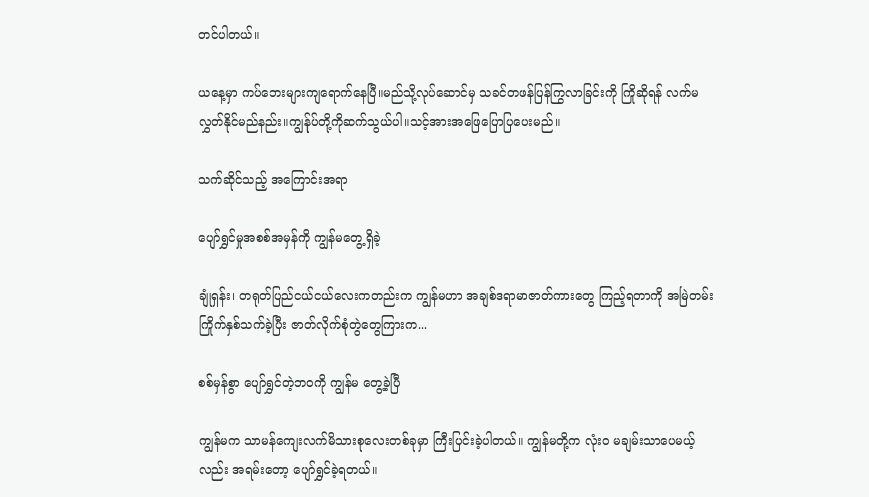တင်ပါတယ်။

ယနေ့မှာ ကပ်ဘေးများကျရောက်နေပြီ။မည်သို့လုပ်ဆောင်မှ သခင်တဖန်ပြန်ကြွလာခြင်းကို ကြိုဆိုရန် လက်မလွှတ်နိုင်မည်နည်း။ကျွန်ုပ်တို့ကိုဆက်သွယ်ပါ။သင့်အားအဖြေပြောပြပေးမည်။

သက်ဆိုင်သည့် အကြောင်းအရာ

ပျော်ရွှင်မှုအစစ်အမှန်ကို ကျွန်မတွေ့ရှိခဲ့

ချုံရှန်း၊ တရုတ်ပြည်ငယ်ငယ်လေးကတည်းက ကျွန်မဟာ အချစ်ဒရာမာဇာတ်ကားတွေ ကြည့်ရတာကို အမြဲတမ်း ကြိုက်နှစ်သက်ခဲ့ပြီး ဇာတ်လိုက်စုံတွဲတွေကြားက...

စစ်မှန်စွာ ပျော်ရွှင်တဲ့ဘဝကို ကျွန်မ တွေ့ခဲ့ပြီ

ကျွန်မက သာမန်ကျေးလက်မိသားစုလေးတစ်ခုမှာ ကြီးပြင်းခဲ့ပါတယ်။ ကျွန်မတို့က လုံးဝ မချမ်းသာပေမယ့်လည်း အရမ်းတော့ ပျော်ရွှင်ခဲ့ရတယ်။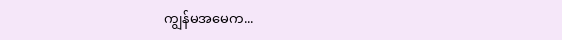ကျွန်မအမေက...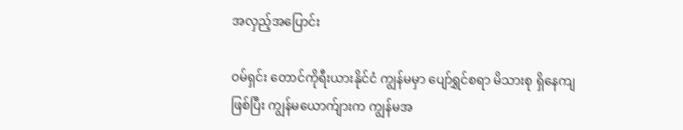အလှည့်အပြောင်း

ဝမ်ရှင်း တောင်ကိုရီးယားနိုင်ငံ ကျွန်မမှာ ပျော်ရွှင်စရာ မိသားစု ရှိနေကျဖြစ်ပြီး ကျွန်မယောက်ျားက ကျွန်မအ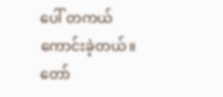ပေါ် တကယ်ကောင်းခဲ့တယ်။ တော်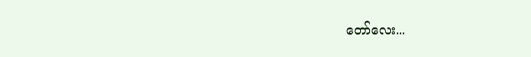တော်လေး...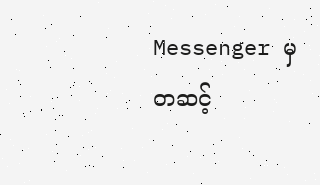Messenger မှတဆင့်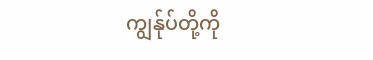ကျွန်ုပ်တို့ကို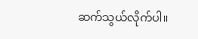ဆက်သွယ်လိုက်ပါ။